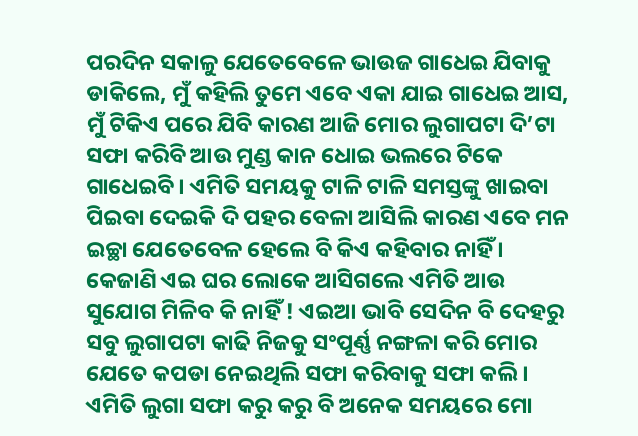ପରଦିନ ସକାଳୁ ଯେତେବେଳେ ଭାଉଜ ଗାଧେଇ ଯିବାକୁ ଡାକିଲେ, ମୁଁ କହିଲି ତୁମେ ଏବେ ଏକା ଯାଇ ଗାଧେଇ ଆସ, ମୁଁ ଟିକିଏ ପରେ ଯିବି କାରଣ ଆଜି ମୋର ଲୁଗାପଟା ଦି’ଟା ସଫା କରିବି ଆଉ ମୁଣ୍ଡ କାନ ଧୋଇ ଭଲରେ ଟିକେ ଗାଧେଇବି । ଏମିତି ସମୟକୁ ଟାଳି ଟାଳି ସମସ୍ତଙ୍କୁ ଖାଇବା ପିଇବା ଦେଇକି ଦି ପହର ବେଳା ଆସିଲି କାରଣ ଏବେ ମନ ଇଚ୍ଛା ଯେତେବେଳ ହେଲେ ବି କିଏ କହିବାର ନାହିଁ । କେଜାଣି ଏଇ ଘର ଲୋକେ ଆସିଗଲେ ଏମିତି ଆଉ ସୁଯୋଗ ମିଳିବ କି ନାହିଁ ! ଏଇଆ ଭାବି ସେଦିନ ବି ଦେହରୁ ସବୁ ଲୁଗାପଟା କାଢି ନିଜକୁ ସଂପୂର୍ଣ୍ଣ ନଙ୍ଗଳା କରି ମୋର ଯେତେ କପଡା ନେଇଥିଲି ସଫା କରିବାକୁ ସଫା କଲି । ଏମିତି ଲୁଗା ସଫା କରୁ କରୁ ବି ଅନେକ ସମୟରେ ମୋ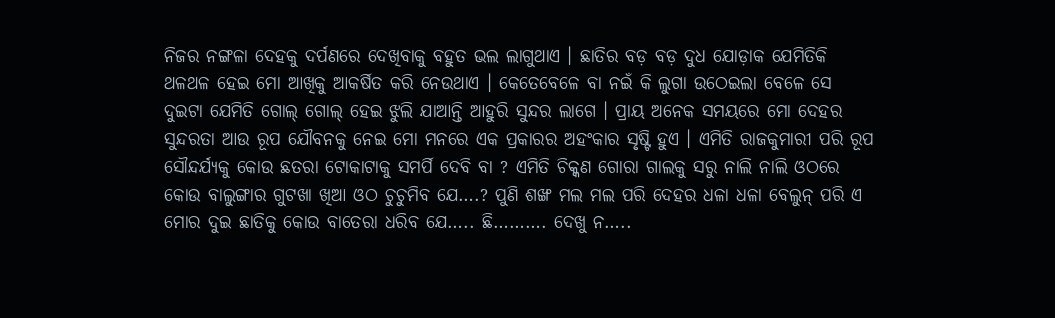ନିଜର ନଙ୍ଗଳା ଦେହକୁ ଦର୍ପଣରେ ଦେଖିବାକୁ ବହୁତ ଭଲ ଲାଗୁଥାଏ । ଛାତିର ବଡ଼ ବଡ଼ ଦୁଧ ଯୋଡ଼ାକ ଯେମିତିକି ଥଳଥଳ ହେଇ ମୋ ଆଖିକୁ ଆକର୍ଷିତ କରି ନେଉଥାଏ । କେତେବେଳେ ବା ନଇଁ କି ଲୁଗା ଉଠେଇଲା ବେଳେ ସେ ଦୁଇଟା ଯେମିତି ଗୋଲ୍ ଗୋଲ୍ ହେଇ ଝୁଲି ଯାଆନ୍ତି ଆହୁରି ସୁନ୍ଦର ଲାଗେ । ପ୍ରାୟ ଅନେକ ସମୟରେ ମୋ ଦେହର ସୁନ୍ଦରତା ଆଉ ରୂପ ଯୌବନକୁ ନେଇ ମୋ ମନରେ ଏକ ପ୍ରକାରର ଅହଂକାର ସୃଷ୍ଟି ହୁଏ । ଏମିତି ରାଜକୁମାରୀ ପରି ରୂପ ସୌନ୍ଦର୍ଯ୍ୟକୁ କୋଉ ଛତରା ଟୋକାଟାକୁ ସମର୍ପି ଦେବି ବା ? ଏମିତି ଚିକ୍କଣ ଗୋରା ଗାଲକୁ ସରୁ ନାଲି ନାଲି ଓଠରେ କୋଉ ବାଲୁଙ୍ଗାର ଗୁଟଖା ଖିଆ ଓଠ ଚୁଚୁମିବ ଯେ….? ପୁଣି ଶଙ୍ଖ ମଲ ମଲ ପରି ଦେହର ଧଳା ଧଳା ବେଲୁନ୍ ପରି ଏ ମୋର ଦୁଇ ଛାତିକୁ କୋଉ ବାତେରା ଧରିବ ଯେ….. ଛି………. ଦେଖୁ ନ…..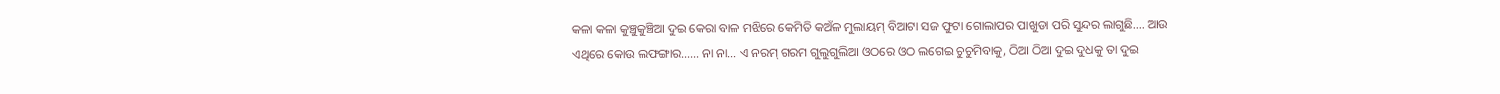କଳା କଳା କୁଞ୍ଚୁକୁଞ୍ଚିଆ ଦୁଇ କେରା ବାଳ ମଝିରେ କେମିତି କଅଁଳ ମୁଲାୟମ୍ ବିଆଟା ସଜ ଫୁଟା ଗୋଲାପର ପାଖୁଡା ପରି ସୁନ୍ଦର ଲାଗୁଛି…. ଆଉ ଏଥିରେ କୋଉ ଲଫଙ୍ଗାର…… ନା ନା… ଏ ନରମ୍ ଗରମ ଗୁଲୁଗୁଲିଆ ଓଠରେ ଓଠ ଲଗେଇ ଚୁଚୁମିବାକୁ, ଠିଆ ଠିଆ ଦୁଇ ଦୁଧକୁ ତା ଦୁଇ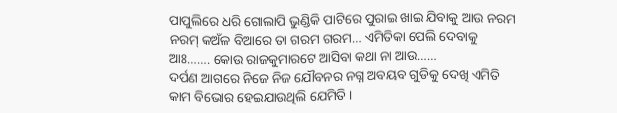ପାପୁଲିରେ ଧରି ଗୋଲାପି ଭୁଣ୍ଡିକି ପାଟିରେ ପୁରାଇ ଖାଇ ଯିବାକୁ ଆଉ ନରମ ନରମ୍ କଅଁଳ ବିଆରେ ତା ଗରମ ଗରମ… ଏମିତିକା ପେଲି ଦେବାକୁ ଆଃ……. କୋଉ ରାଜକୁମାରଟେ ଆସିବା କଥା ନା ଆଉ……
ଦର୍ପଣ ଆଗରେ ନିଜେ ନିଜ ଯୌବନର ନଗ୍ନ ଅବୟବ ଗୁଡିକୁ ଦେଖି ଏମିତି କାମ ବିଭୋର ହେଇଯାଉଥିଲି ଯେମିତି ।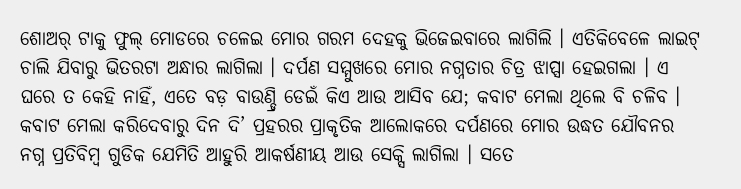ଶୋଅର୍ ଟାକୁ ଫୁଲ୍ ମୋଡରେ ଚଳେଇ ମୋର ଗରମ ଦେହକୁ ଭିଜେଇବାରେ ଲାଗିଲି । ଏତିକିବେଳେ ଲାଇଟ୍ ଚାଲି ଯିବାରୁ ଭିତରଟା ଅନ୍ଧାର ଲାଗିଲା । ଦର୍ପଣ ସମ୍ମୁଖରେ ମୋର ନଗ୍ନତାର ଚିତ୍ର ଝାପ୍ସା ହେଇଗଲା । ଏ ଘରେ ତ କେହି ନାହିଁ, ଏତେ ବଡ଼ ବାଉଣ୍ଡ୍ରି ଡେଇଁ କିଏ ଆଉ ଆସିବ ଯେ; କବାଟ ମେଲା ଥିଲେ ବି ଚଳିବ । କବାଟ ମେଲା କରିଦେବାରୁ ଦିନ ଦି’ ପ୍ରହରର ପ୍ରାକୃତିକ ଆଲୋକରେ ଦର୍ପଣରେ ମୋର ଉଦ୍ଧତ ଯୌବନର ନଗ୍ନ ପ୍ରତିବିମ୍ବ ଗୁଡିକ ଯେମିତି ଆହୁରି ଆକର୍ଷଣୀୟ ଆଉ ସେକ୍ସି ଲାଗିଲା । ସତେ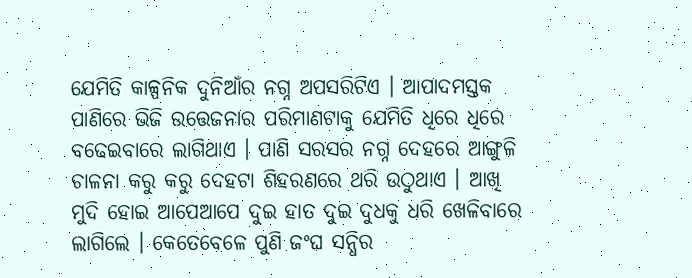ଯେମିତି କାଳ୍ପନିକ ଦୁନିଆଁର ନଗ୍ନ ଅପସରିଟିଏ । ଆପାଦମସ୍ତକ ପାଣିରେ ଭିଜି ଉତ୍ତେଜନାର ପରିମାଣଟାକୁ ଯେମିତି ଧିରେ ଧିରେ ବଢେଇବାରେ ଲାଗିଥାଏ । ପାଣି ସରସର ନଗ୍ନ ଦେହରେ ଆଙ୍ଗୁଳି ଚାଳନା କରୁ କରୁ ଦେହଟା ଶିହରଣରେ ଥରି ଉଠୁଥାଏ । ଆଖି ମୁଦି ହୋଇ ଆପେଆପେ ଦୁଇ ହାତ ଦୁଇ ଦୁଧକୁ ଧରି ଖେଳିବାରେ ଲାଗିଲେ । କେତେବେଳେ ପୁଣି ଜଂଘ ସନ୍ଧିର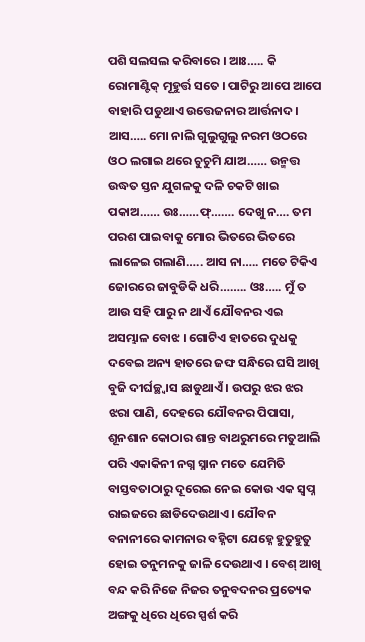ପଶି ସଲସଲ କରିବାରେ । ଆଃ….. କି ରୋମାଣ୍ଟିକ୍ ମୂହୁର୍ତ୍ତ ସତେ । ପାଟିରୁ ଆପେ ଆପେ ବାହାରି ପଡୁଥାଏ ଉତ୍ତେଜନାର ଆର୍ତ୍ତନାଦ । ଆସ….. ମୋ ନାଲି ଗୁଲୁଗୁଲୁ ନରମ ଓଠରେ ଓଠ ଲଗାଇ ଥରେ ଚୁଚୁମି ଯାଅ…… ଉନ୍ମତ୍ତ ଉଦ୍ଧତ ସ୍ତନ ଯୁଗଳକୁ ଦଳି ଚକଟି ଖାଇ ପକାଅ…… ଉଃ……ଫ୍……. ଦେଖୁ ନ…. ତମ ପରଶ ପାଇବାକୁ ମୋର ଭିତରେ ଭିତରେ ଲାଳେଇ ଗଲାଣି….. ଆସ ନା….. ମତେ ଟିକିଏ ଜୋରରେ ଜାବୁଡିକି ଧରି…….. ଓଃ….. ମୁଁ ତ ଆଉ ସହି ପାରୁ ନ ଥାଏଁ ଯୌବନର ଏଇ ଅସମ୍ଭାଳ ବୋଝ । ଗୋଟିଏ ହାତରେ ଦୁଧକୁ ଦବେଇ ଅନ୍ୟ ହାତରେ ଜଙ୍ଘ ସନ୍ଧିରେ ଘସି ଆଖି ବୁଜି ଦୀର୍ଘଚ୍ଛ୍ବାସ ଛାଡୁଥାଏଁ । ଉପରୁ ଝର ଝର ଝରା ପାଣି, ଦେହରେ ଯୌବନର ପିପାସା, ଶୂନଶାନ କୋଠାର ଶାନ୍ତ ବାଥରୁମରେ ମତୁଆଲି ପରି ଏକାକିନୀ ନଗ୍ନ ସ୍ନାନ ମତେ ଯେମିତି ବାସ୍ତବତାଠାରୁ ଦୂରେଇ ନେଇ କୋଉ ଏକ ସ୍ବପ୍ନ ରାଇଜରେ ଛାଡିଦେଉଥାଏ । ଯୌବନ ବନାନୀରେ କାମନାର ବହ୍ନିଟା ଯେହ୍ନେ ହୁତୁହୁତୁ ହୋଇ ତନୁମନକୁ ଜାଳି ଦେଉଥାଏ । ବେଶ୍ ଆଖି ବନ୍ଦ କରି ନିଜେ ନିଜର ତନୁବଦନର ପ୍ରତ୍ୟେକ ଅଙ୍ଗକୁ ଧିରେ ଧିରେ ସ୍ପର୍ଶ କରି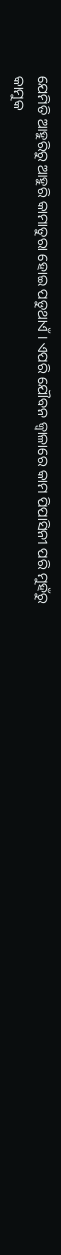ଯେମିତି ଆହୁରିରୁ ଆହୁରି କାମାତୁରା ହୋଇ ପଡୁଥାଏଁ । ଏପରି ଯୌବନ ଜ୍ବାଳାରେ କାମ ପିପାସିନୀ ପରି ମୁହଁରୁ କାମୁକ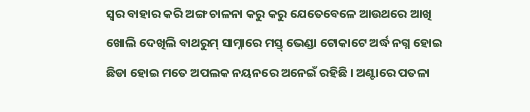ସ୍ବର ବାହାର କରି ଅଙ୍ଗ ଚାଳନା କରୁ କରୁ ଯେତେବେଳେ ଆଉଥରେ ଆଖି ଖୋଲି ଦେଖିଲି ବାଥରୁମ୍ ସାମ୍ନାରେ ମସ୍ତ୍ ଭେଣ୍ଡା ଟୋକାଟେ ଅର୍ଦ୍ଧ ନଗ୍ନ ହୋଇ ଛିଡା ହୋଇ ମତେ ଅପଲକ ନୟନରେ ଅନେଇଁ ରହିଛି । ଅଣ୍ଟାରେ ପତଳା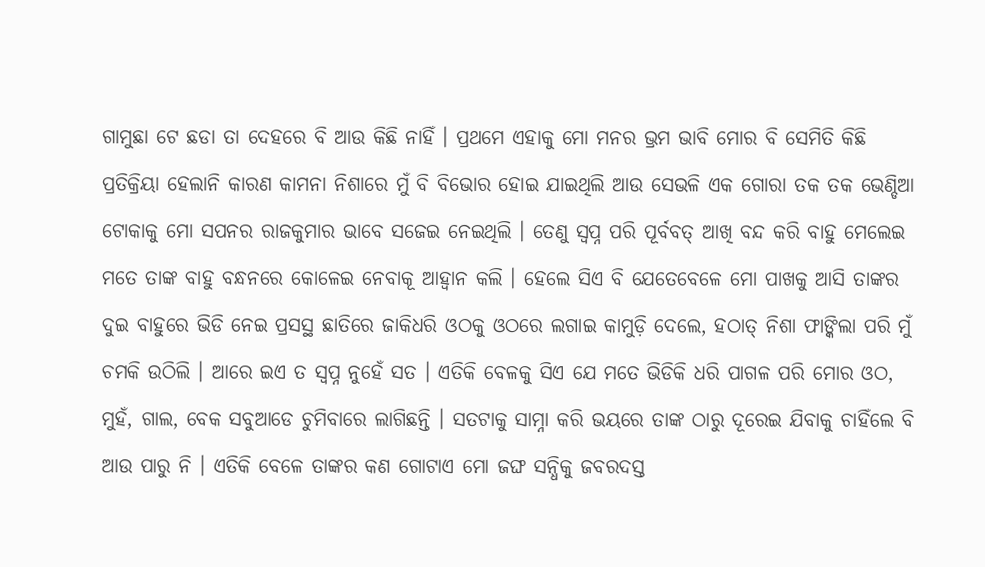ଗାମୁଛା ଟେ ଛଡା ତା ଦେହରେ ବି ଆଉ କିଛି ନାହିଁ । ପ୍ରଥମେ ଏହାକୁ ମୋ ମନର ଭ୍ରମ ଭାବି ମୋର ବି ସେମିତି କିଛି ପ୍ରତିକ୍ରିୟା ହେଲାନି କାରଣ କାମନା ନିଶାରେ ମୁଁ ବି ବିଭୋର ହୋଇ ଯାଇଥିଲି ଆଉ ସେଭଳି ଏକ ଗୋରା ତକ ତକ ଭେଣ୍ଡିଆ ଟୋକାକୁ ମୋ ସପନର ରାଜକୁମାର ଭାବେ ସଜେଇ ନେଇଥିଲି । ତେଣୁ ସ୍ବପ୍ନ ପରି ପୂର୍ବବତ୍ ଆଖି ବନ୍ଦ କରି ବାହୁ ମେଲେଇ ମତେ ତାଙ୍କ ବାହୁ ବନ୍ଧନରେ କୋଳେଇ ନେବାକୂ ଆହ୍ବାନ କଲି । ହେଲେ ସିଏ ବି ଯେତେବେଳେ ମୋ ପାଖକୁ ଆସି ତାଙ୍କର ଦୁଇ ବାହୁରେ ଭିଡି ନେଇ ପ୍ରସସ୍ଥ ଛାତିରେ ଜାକିଧରି ଓଠକୁ ଓଠରେ ଲଗାଇ କାମୁଡ଼ି ଦେଲେ, ହଠାତ୍ ନିଶା ଫାଙ୍କିଲା ପରି ମୁଁ ଚମକି ଉଠିଲି । ଆରେ ଇଏ ତ ସ୍ବପ୍ନ ନୁହେଁ ସତ । ଏତିକି ବେଳକୁ ସିଏ ଯେ ମତେ ଭିଡିକି ଧରି ପାଗଳ ପରି ମୋର ଓଠ, ମୁହଁ, ଗାଲ, ବେକ ସବୁଆଡେ ଚୁମିବାରେ ଲାଗିଛନ୍ତି । ସତଟାକୁ ସାମ୍ନା କରି ଭୟରେ ତାଙ୍କ ଠାରୁ ଦୂରେଇ ଯିବାକୁ ଚାହିଁଲେ ବି ଆଉ ପାରୁ ନି । ଏତିକି ବେଳେ ତାଙ୍କର କଣ ଗୋଟାଏ ମୋ ଜଙ୍ଘ ସନ୍ଧିକୁ ଜବରଦସ୍ତ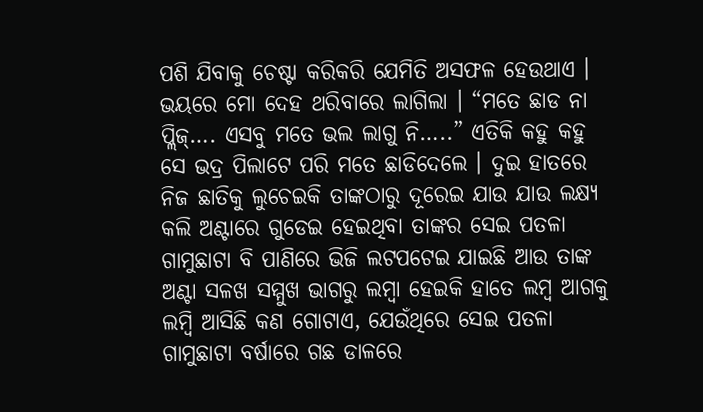ପଶି ଯିବାକୁ ଚେଷ୍ଟା କରିକରି ଯେମିତି ଅସଫଳ ହେଉଥାଏ । ଭୟରେ ମୋ ଦେହ ଥରିବାରେ ଲାଗିଲା । “ମତେ ଛାଡ ନା ପ୍ଲିଜ୍…. ଏସବୁ ମତେ ଭଲ ଲାଗୁ ନି…..” ଏତିକି କହୁ କହୁ ସେ ଭଦ୍ର ପିଲାଟେ ପରି ମତେ ଛାଡିଦେଲେ । ଦୁଇ ହାତରେ ନିଜ ଛାତିକୁ ଲୁଚେଇକି ତାଙ୍କଠାରୁ ଦୂରେଇ ଯାଉ ଯାଉ ଲକ୍ଷ୍ୟ କଲି ଅଣ୍ଟାରେ ଗୁଡେଇ ହେଇଥିବା ତାଙ୍କର ସେଇ ପତଳା ଗାମୁଛାଟା ବି ପାଣିରେ ଭିଜି ଲଟପଟେଇ ଯାଇଛି ଆଉ ତାଙ୍କ ଅଣ୍ଟା ସଳଖ ସମ୍ମୁଖ ଭାଗରୁ ଲମ୍ବା ହେଇକି ହାତେ ଲମ୍ବ ଆଗକୁ ଲମ୍ବି ଆସିଛି କଣ ଗୋଟାଏ, ଯେଉଁଥିରେ ସେଇ ପତଳା ଗାମୁଛାଟା ବର୍ଷାରେ ଗଛ ଡାଳରେ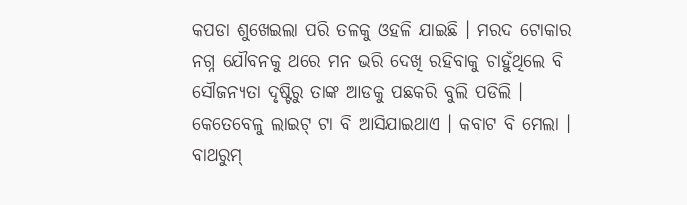କପଡା ଶୁଖେଇଲା ପରି ତଳକୁ ଓହଳି ଯାଇଛି । ମରଦ ଟୋକାର ନଗ୍ନ ଯୌବନକୁ ଥରେ ମନ ଭରି ଦେଖି ରହିବାକୁ ଚାହୁଁଥିଲେ ବି ସୌଜନ୍ୟତା ଦୃଷ୍ଟିରୁ ତାଙ୍କ ଆଡକୁ ପଛକରି ବୁଲି ପଡିଲି । କେତେବେଳୁ ଲାଇଟ୍ ଟା ବି ଆସିଯାଇଥାଏ । କବାଟ ବି ମେଲା । ବାଥରୁମ୍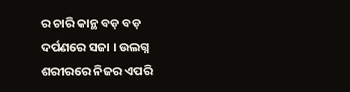ର ଚାରି କାନ୍ଥ ବଡ଼ ବଡ଼ ଦର୍ପଣରେ ସଜା । ଉଲଗ୍ନ ଶରୀରରେ ନିଜର ଏପରି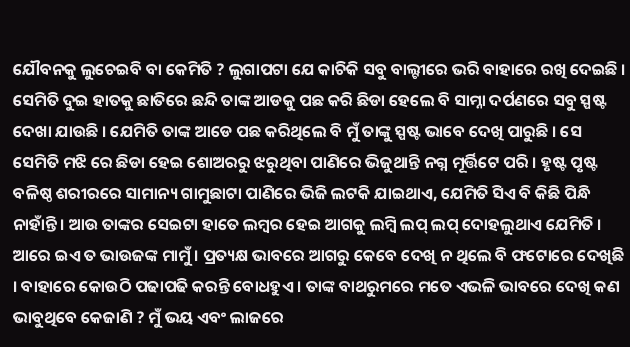ଯୌବନକୁ ଲୁଚେଇବି ବା କେମିତି ? ଲୁଗାପଟା ଯେ କାଚିକି ସବୁ ବାଲ୍ଟୀରେ ଭରି ବାହାରେ ରଖି ଦେଇଛି । ସେମିତି ଦୁଇ ହାତକୁ ଛାତିରେ ଛନ୍ଦି ତାଙ୍କ ଆଡକୁ ପଛ କରି ଛିଡା ହେଲେ ବି ସାମ୍ନା ଦର୍ପଣରେ ସବୁ ସ୍ପଷ୍ଟ ଦେଖା ଯାଉଛି । ଯେମିତି ତାଙ୍କ ଆଡେ ପଛ କରିଥିଲେ ବି ମୁଁ ତାଙ୍କୁ ସ୍ପଷ୍ଟ ଭାବେ ଦେଖି ପାରୁଛି । ସେ ସେମିତି ମଝି ରେ ଛିଡା ହେଇ ଶୋଅରରୁ ଝରୁଥିବା ପାଣିରେ ଭିଜୁଥାନ୍ତି ନଗ୍ନ ମୂର୍ତ୍ତିଟେ ପରି । ହୃଷ୍ଟ ପୃଷ୍ଟ ବଳିଷ୍ଠ ଶରୀରରେ ସାମାନ୍ୟ ଗାମୁଛାଟା ପାଣିରେ ଭିଜି ଲଟକି ଯାଇଥାଏ, ଯେମିତି ସିଏ ବି କିଛି ପିନ୍ଧି ନାହାଁନ୍ତି । ଆଉ ତାଙ୍କର ସେଇଟା ହାତେ ଲମ୍ବର ହେଇ ଆଗକୁ ଲମ୍ବି ଲପ୍ ଲପ୍ ଦୋହଲୁଥାଏ ଯେମିତି ।
ଆରେ ଇଏ ତ ଭାଉଜଙ୍କ ମାମୁଁ । ପ୍ରତ୍ୟକ୍ଷ ଭାବରେ ଆଗରୁ କେବେ ଦେଖି ନ ଥିଲେ ବି ଫଟୋରେ ଦେଖିଛି । ବାହାରେ କୋଉଠି ପଢାପଢି କରନ୍ତି ବୋଧହୁଏ । ତାଙ୍କ ବାଥରୁମରେ ମତେ ଏଭଳି ଭାବରେ ଦେଖି କଣ ଭାବୁଥିବେ କେଜାଣି ? ମୁଁ ଭୟ ଏବଂ ଲାଜରେ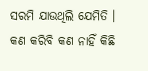ସରମି ଯାଉଥିଲି ଯେମିତି । କଣ କରିବି କଣ ନାହିଁ କିଛି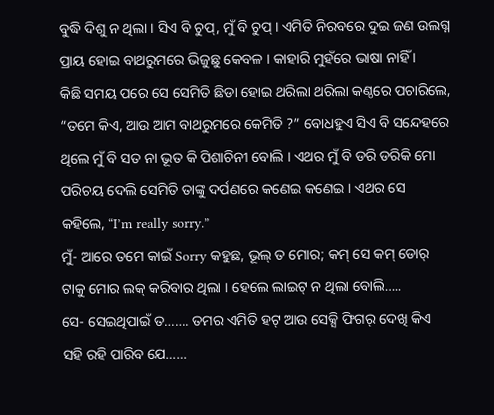ବୁଦ୍ଧି ଦିଶୁ ନ ଥିଲା । ସିଏ ବି ଚୁପ୍, ମୁଁ ବି ଚୁପ୍ । ଏମିତି ନିରବରେ ଦୁଇ ଜଣ ଉଲଗ୍ନ ପ୍ରାୟ ହୋଇ ବାଥରୁମରେ ଭିଜୁଛୁ କେବଳ । କାହାରି ମୁହଁରେ ଭାଷା ନାହିଁ ।
କିଛି ସମୟ ପରେ ସେ ସେମିତି ଛିଡା ହୋଇ ଥରିଲା ଥରିଲା କଣ୍ଠରେ ପଚାରିଲେ, “ତମେ କିଏ, ଆଉ ଆମ ବାଥରୁମରେ କେମିତି ?” ବୋଧହୁଏ ସିଏ ବି ସନ୍ଦେହରେ ଥିଲେ ମୁଁ ବି ସତ ନା ଭୂତ କି ପିଶାଚିନୀ ବୋଲି । ଏଥର ମୁଁ ବି ଡରି ଡରିକି ମୋ ପରିଚୟ ଦେଲି ସେମିତି ତାଙ୍କୁ ଦର୍ପଣରେ କଣେଇ କଣେଇ । ଏଥର ସେ କହିଲେ, “I’m really sorry.”
ମୁଁ- ଆରେ ତମେ କାଇଁ Sorry କହୁଛ, ଭୂଲ୍ ତ ମୋର; କମ୍ ସେ କମ୍ ଡୋର୍ ଟାକୁ ମୋର ଲକ୍ କରିବାର ଥିଲା । ହେଲେ ଲାଇଟ୍ ନ ଥିଲା ବୋଲି…..
ସେ- ସେଇଥିପାଇଁ ତ……. ତମର ଏମିତି ହଟ୍ ଆଉ ସେକ୍ସି ଫିଗର୍ ଦେଖି କିଏ ସହି ରହି ପାରିବ ଯେ……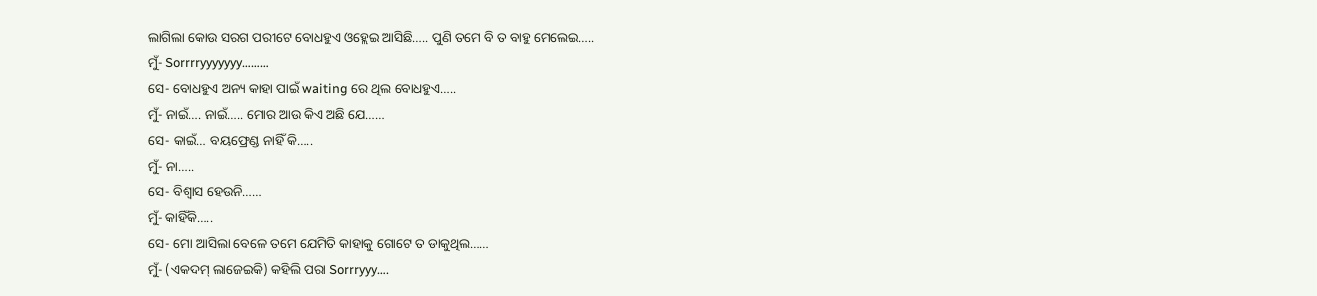ଲାଗିଲା କୋଉ ସରଗ ପରୀଟେ ବୋଧହୁଏ ଓହ୍ଲେଇ ଆସିଛି….. ପୁଣି ତମେ ବି ତ ବାହୁ ମେଲେଇ…..
ମୁଁ- Sorrrryyyyyyy………
ସେ- ବୋଧହୁଏ ଅନ୍ୟ କାହା ପାଇଁ waiting ରେ ଥିଲ ବୋଧହୁଏ…..
ମୁଁ- ନାଇଁ…. ନାଇଁ….. ମୋର ଆଉ କିଏ ଅଛି ଯେ……
ସେ- କାଇଁ… ବୟଫ୍ରେଣ୍ଡ ନାହିଁ କି…..
ମୁଁ- ନା…..
ସେ- ବିଶ୍ୱାସ ହେଉନି……
ମୁଁ- କାହିଁକି…..
ସେ- ମୋ ଆସିଲା ବେଳେ ତମେ ଯେମିତି କାହାକୁ ଗୋଟେ ତ ଡାକୁଥିଲ……
ମୁଁ- (ଏକଦମ୍ ଲାଜେଇକି) କହିଲି ପରା Sorrryyy….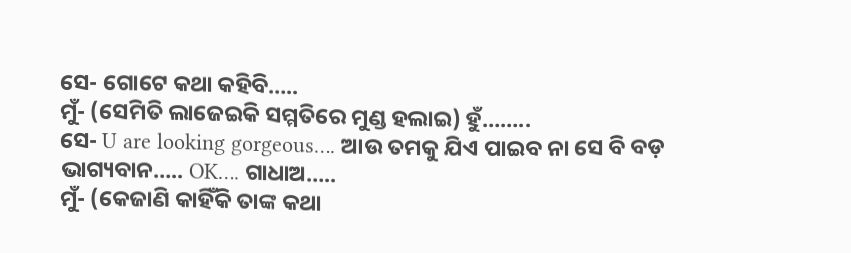ସେ- ଗୋଟେ କଥା କହିବି…..
ମୁଁ- (ସେମିତି ଲାଜେଇକି ସମ୍ମତିରେ ମୁଣ୍ଡ ହଲାଇ) ହୁଁ……..
ସେ- U are looking gorgeous…. ଆଉ ତମକୁ ଯିଏ ପାଇବ ନା ସେ ବି ବଡ଼ ଭାଗ୍ୟବାନ….. OK…. ଗାଧାଅ…..
ମୁଁ- (କେଜାଣି କାହିଁକି ତାଙ୍କ କଥା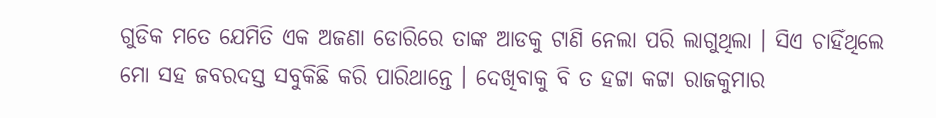ଗୁଡିକ ମତେ ଯେମିତି ଏକ ଅଜଣା ଡୋରିରେ ତାଙ୍କ ଆଡକୁ ଟାଣି ନେଲା ପରି ଲାଗୁଥିଲା । ସିଏ ଚାହିଁଥିଲେ ମୋ ସହ ଜବରଦସ୍ତ ସବୁକିଛି କରି ପାରିଥାନ୍ତେ । ଦେଖିବାକୁ ବି ତ ହଟ୍ଟା କଟ୍ଟା ରାଜକୁମାର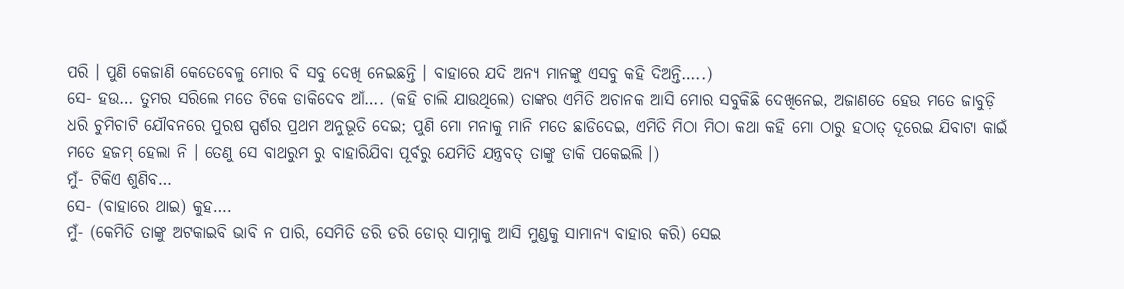ପରି । ପୁଣି କେଜାଣି କେତେବେଳୁ ମୋର ବି ସବୁ ଦେଖି ନେଇଛନ୍ତି । ବାହାରେ ଯଦି ଅନ୍ୟ ମାନଙ୍କୁ ଏସବୁ କହି ଦିଅନ୍ତି…..)
ସେ- ହଉ… ତୁମର ସରିଲେ ମତେ ଟିକେ ଡାକିଦେବ ଆଁ…. (କହି ଚାଲି ଯାଉଥିଲେ) ତାଙ୍କର ଏମିତି ଅଚାନକ ଆସି ମୋର ସବୁକିଛି ଦେଖିନେଇ, ଅଜାଣତେ ହେଉ ମତେ ଜାବୁଡ଼ି ଧରି ଚୁମିଚାଟି ଯୌବନରେ ପୁରଷ ସ୍ପର୍ଶର ପ୍ରଥମ ଅନୁଭୂତି ଦେଇ; ପୁଣି ମୋ ମନାକୁ ମାନି ମତେ ଛାଡିଦେଇ, ଏମିତି ମିଠା ମିଠା କଥା କହି ମୋ ଠାରୁ ହଠାତ୍ ଦୂରେଇ ଯିବାଟା କାଇଁ ମତେ ହଜମ୍ ହେଲା ନି । ତେଣୁ ସେ ବାଥରୁମ ରୁ ବାହାରିଯିବା ପୂର୍ବରୁ ଯେମିତି ଯନ୍ତ୍ରବତ୍ ତାଙ୍କୁ ଡାକି ପକେଇଲି ।)
ମୁଁ- ଟିକିଏ ଶୁଣିବ…
ସେ- (ବାହାରେ ଥାଇ) କୁହ….
ମୁଁ- (କେମିତି ତାଙ୍କୁ ଅଟକାଇବି ଭାବି ନ ପାରି, ସେମିତି ଡରି ଡରି ଡୋର୍ ସାମ୍ନାକୁ ଆସି ମୁଣ୍ଡକୁ ସାମାନ୍ୟ ବାହାର କରି) ସେଇ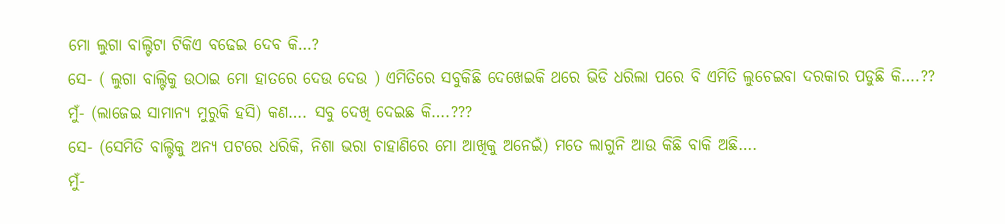ମୋ ଲୁଗା ବାଲ୍ଟିଟା ଟିକିଏ ବଢେଇ ଦେବ କି…?
ସେ- ( ଲୁଗା ବାଲ୍ଟିକୁ ଉଠାଇ ମୋ ହାତରେ ଦେଉ ଦେଉ ) ଏମିତିରେ ସବୁକିଛି ଦେଖେଇକି ଥରେ ଭିଡି ଧରିଲା ପରେ ବି ଏମିତି ଲୁଚେଇବା ଦରକାର ପଡୁଛି କି….??
ମୁଁ- (ଲାଜେଇ ସାମାନ୍ୟ ମୁରୁକି ହସି) କଣ…. ସବୁ ଦେଖି ଦେଇଛ କି….???
ସେ- (ସେମିତି ବାଲ୍ଟିକୁ ଅନ୍ୟ ପଟରେ ଧରିକି, ନିଶା ଭରା ଚାହାଣିରେ ମୋ ଆଖିକୁ ଅନେଇଁ) ମତେ ଲାଗୁନି ଆଉ କିଛି ବାକି ଅଛି….
ମୁଁ-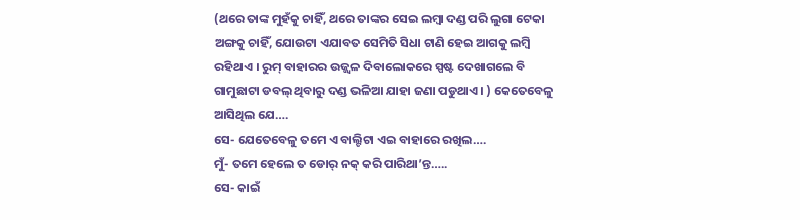(ଥରେ ତାଙ୍କ ମୁହଁକୁ ଚାହିଁ, ଥରେ ତାଙ୍କର ସେଇ ଲମ୍ବା ଦଣ୍ଡ ପରି ଲୁଗା ଟେକା ଅଙ୍ଗକୁ ଚାହିଁ, ଯୋଉଟା ଏଯାବତ ସେମିତି ସିଧା ଟାଣି ହେଇ ଆଗକୁ ଲମ୍ବି ରହିଥାଏ । ରୁମ୍ ବାହାରର ଉଜ୍ଜ୍ୱଳ ଦିବାଲୋକରେ ସ୍ପଷ୍ଟ ଦେଖାଗଲେ ବି ଗାମୁଛାଟା ଡବଲ୍ ଥିବାରୁ ଦଣ୍ଡ ଭଳିଆ ଯାହା ଜଣା ପଡୁଥାଏ । ) କେତେବେଳୁ ଆସିଥିଲ ଯେ….
ସେ- ଯେତେବେଳୁ ତମେ ଏ ବାଲ୍ଟିଟା ଏଇ ବାହାରେ ରଖିଲ….
ମୁଁ- ତମେ ହେଲେ ତ ଡୋର୍ ନକ୍ କରି ପାରିଥା’ନ୍ତ…..
ସେ- କାଇଁ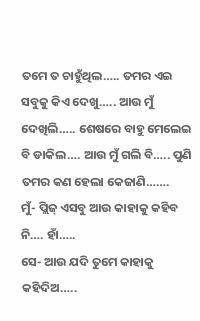ତମେ ତ ଚାହୁଁଥିଲ….. ତମର ଏଇ ସବୁକୁ କିଏ ଦେଖୁ….. ଆଉ ମୁଁ ଦେଖିଲି….. ଶେଷରେ ବାହୁ ମେଲେଇ ବି ଡାକିଲ…. ଆଉ ମୁଁ ଗଲି ବି….. ପୁଣି ତମର କଣ ହେଲା କେଜାଣି…….
ମୁଁ- ପ୍ଲିଜ୍ ଏସବୁ ଆଉ କାହାକୁ କହିବ ନି…. ହାଁ…..
ସେ- ଆଉ ଯଦି ତୁମେ କାହାକୁ କହିଦିଅ…..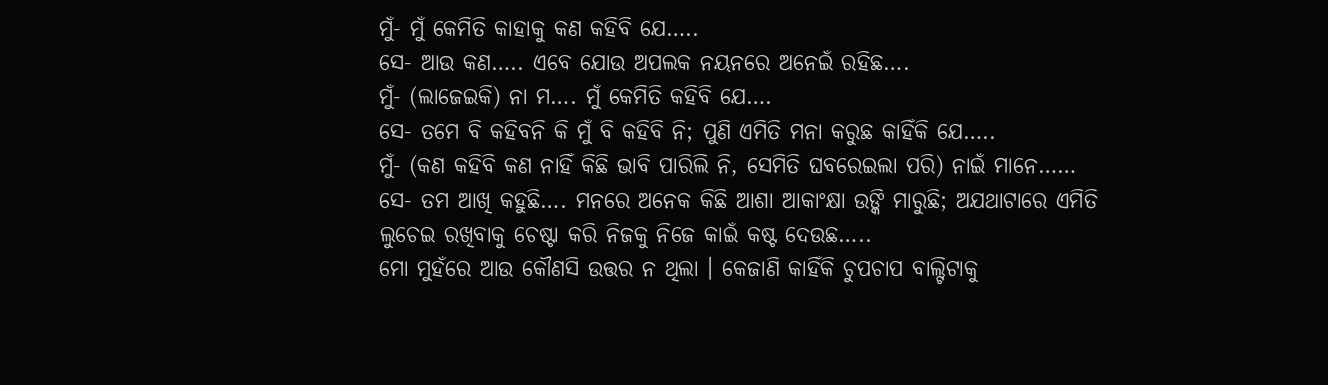ମୁଁ- ମୁଁ କେମିତି କାହାକୁ କଣ କହିବି ଯେ…..
ସେ- ଆଉ କଣ….. ଏବେ ଯୋଉ ଅପଲକ ନୟନରେ ଅନେଇଁ ରହିଛ….
ମୁଁ- (ଲାଜେଇକି) ନା ମ…. ମୁଁ କେମିତି କହିବି ଯେ….
ସେ- ତମେ ବି କହିବନି କି ମୁଁ ବି କହିବି ନି; ପୁଣି ଏମିତି ମନା କରୁଛ କାହିଁକି ଯେ…..
ମୁଁ- (କଣ କହିବି କଣ ନାହିଁ କିଛି ଭାବି ପାରିଲି ନି, ସେମିତି ଘବରେଇଲା ପରି) ନାଇଁ ମାନେ……
ସେ- ତମ ଆଖି କହୁଛି…. ମନରେ ଅନେକ କିଛି ଆଶା ଆକାଂକ୍ଷା ଉଙ୍କି ମାରୁଛି; ଅଯଥାଟାରେ ଏମିତି ଲୁଚେଇ ରଖିବାକୁ ଚେଷ୍ଟା କରି ନିଜକୁ ନିଜେ କାଇଁ କଷ୍ଟ ଦେଉଛ…..
ମୋ ମୁହଁରେ ଆଉ କୌଣସି ଉତ୍ତର ନ ଥିଲା । କେଜାଣି କାହିଁକି ଚୁପଚାପ ବାଲ୍ଟିଟାକୁ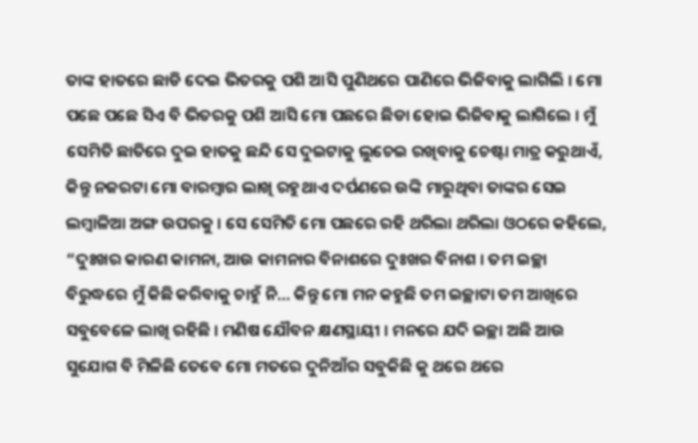ତାଙ୍କ ହାତରେ ଛାଡି ଦେଇ ଭିତରକୁ ପଶି ଆସି ପୁଣିଥରେ ପାଣିରେ ଭିଜିବାକୁ ଲାଗିଲି । ମୋ ପଛେ ପଛେ ସିଏ ବି ଭିତରକୁ ପଶି ଆସି ମୋ ପଛରେ ଛିଡା ହୋଇ ଭିଜିବାକୁ ଲାଗିଲେ । ମୁଁ ସେମିତି ଛାତିରେ ଦୁଇ ହାତକୁ ଛନ୍ଦି ସେ ଦୁଇଟାକୁ ଲୁଚେଇ ରଖିବାକୁ ଚେଷ୍ଟା ମାତ୍ର କରୁଥାଏଁ, କିନ୍ତୁ ନଜରଟା ମୋ ବାରମ୍ବାର ଲାଖି ରହୁଥାଏ ଦର୍ପଣରେ ଉଙ୍କି ମାରୁଥିବା ତାଙ୍କର ସେଇ ଲମ୍ବାଳିଆ ଅଙ୍ଗ ଉପରକୁ । ସେ ସେମିତି ମୋ ପଛରେ ରହି ଥରିଲା ଥରିଲା ଓଠରେ କହିଲେ, “ଦୁଃଖର କାରଣ କାମନା, ଆଉ କାମନାର ବିନାଶରେ ଦୁଃଖର ବିନାଶ । ତମ ଇଚ୍ଛା ବିରୁଦ୍ଧରେ ମୁଁ କିଛି କରିବାକୁ ଚାହୁଁ ନି… କିନ୍ତୁ ମୋ ମନ କହୁଛି ତମ ଇଚ୍ଛାଟା ତମ ଆଖିରେ ସବୁବେଳେ ଲାଖି ରହିଛି । ମଣିଷ ଯୌବନ କ୍ଷଣସ୍ଥାୟୀ । ମନରେ ଯଦି ଇଚ୍ଛା ଅଛି ଆଉ ସୁଯୋଗ ବି ମିଳିଛି ତେବେ ମୋ ମତରେ ଦୁନିଆଁର ସବୁକିଛି କୁ ଥରେ ଥରେ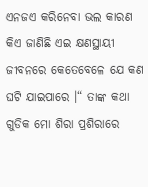ଏନଜଏ କରିନେବା ଭଲ କାରଣ କିଏ ଜାଣିଛି ଏଇ କ୍ଷଣସ୍ଥାୟୀ ଜୀବନରେ କେତେବେଳେ ଯେ କଣ ଘଟି ଯାଇପାରେ ।“ ତାଙ୍କ କଥା ଗୁଡିକ ମୋ ଶିରା ପ୍ରଶିରାରେ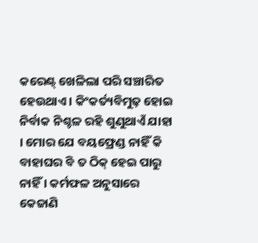କରେଣ୍ଟ୍ ଖେଳିଲା ପରି ସଞ୍ଚାରିତ ହେଉଥାଏ । କିଂକର୍ତ୍ୟବିମୁଢ଼ ହୋଇ ନିର୍ବାକ ନିଶ୍ଚଳ ରହି ଶୁଣୁଥାଏଁ ଯାହା । ମୋର ଯେ ବୟଫ୍ରେଣ୍ଡ ନାହିଁ କି ବାହାଘର ବି ତ ଠିକ୍ ହେଇ ପାରୁ ନାହିଁ । କର୍ମଫଳ ଅନୁସାରେ କେଜାଣି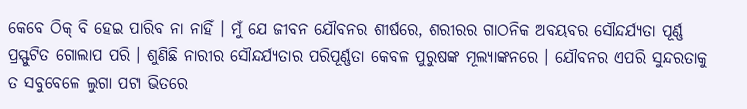କେବେ ଠିକ୍ ବି ହେଇ ପାରିବ ନା ନାହିଁ । ମୁଁ ଯେ ଜୀବନ ଯୌବନର ଶୀର୍ଷରେ, ଶରୀରର ଗାଠନିକ ଅବୟବର ସୌନ୍ଦର୍ଯ୍ୟତା ପୂର୍ଣ୍ଣ ପ୍ରସ୍ଫୁଟିତ ଗୋଲାପ ପରି । ଶୁଣିଛି ନାରୀର ସୌନ୍ଦର୍ଯ୍ୟତାର ପରିପୂର୍ଣ୍ଣତା କେବଳ ପୁରୁଷଙ୍କ ମୂଲ୍ୟାଙ୍କନରେ । ଯୌବନର ଏପରି ସୁନ୍ଦରତାକୁ ତ ସବୁବେଳେ ଲୁଗା ପଟା ଭିତରେ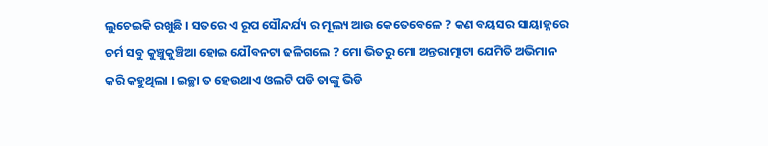ଲୁଚେଇକି ରଖୁଛି । ସତରେ ଏ ରୂପ ସୌନ୍ଦର୍ଯ୍ୟ ର ମୂଲ୍ୟ ଆଉ କେତେବେଳେ ? କଣ ବୟସର ସାୟାହ୍ନରେ ଚର୍ମ ସବୁ କୁଞ୍ଚୁକୁଞ୍ଚିଆ ହୋଇ ଯୌବନଟା ଢଳିଗଲେ ? ମୋ ଭିତରୁ ମୋ ଅନ୍ତରାତ୍ମାଟା ଯେମିତି ଅଭିମାନ କରି କହୁଥିଲା । ଇଚ୍ଛା ତ ହେଉଥାଏ ଓଲଟି ପଡି ତାଙ୍କୁ ଭିଡି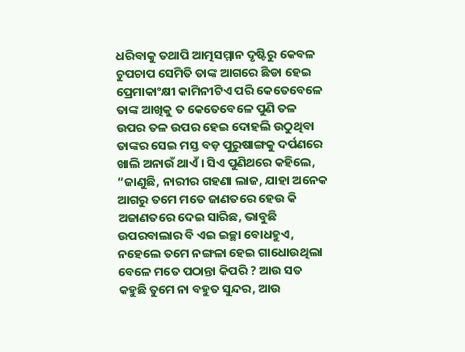ଧରିବାକୁ ତଥାପି ଆତ୍ମସମ୍ମାନ ଦୃଷ୍ଟିରୁ କେବଳ ଚୁପଚାପ ସେମିତି ତାଙ୍କ ଆଗରେ ଛିଡା ହେଇ ପ୍ରେମାକାଂକ୍ଷୀ କାମିନୀଟିଏ ପରି କେତେବେଳେ ତାଙ୍କ ଆଖିକୁ ତ କେତେବେଳେ ପୁଣି ତଳ ଉପର ତଳ ଉପର ହେଇ ଦୋହଲି ଉଠୁଥିବା ତାଙ୍କର ସେଇ ମସ୍ତ ବଡ଼ ପୁରୁଷାଙ୍ଗକୁ ଦର୍ପଣରେ ଖାଲି ଅନାଉଁ ଥାଏଁ । ସିଏ ପୁଣିଥରେ କହିଲେ, “ଜାଣୁଛି, ନାରୀର ଗହଣା ଲାଜ, ଯାହା ଅନେକ ଆଗରୁ ତମେ ମତେ ଜାଣତରେ ହେଉ କି ଅଜାଣତରେ ଦେଇ ସାରିଛ, ଭାବୁଛି ଉପରବାଲାର ବି ଏଇ ଇଚ୍ଛା ବୋଧହୁଏ, ନହେଲେ ତମେ ନଙ୍ଗଳା ହେଇ ଗାଧୋଉଥିଲା ବେଳେ ମତେ ପଠାନ୍ତା କିପରି ? ଆଉ ସତ କହୁଛି ତୁମେ ନା ବହୁତ ସୁନ୍ଦର, ଆଉ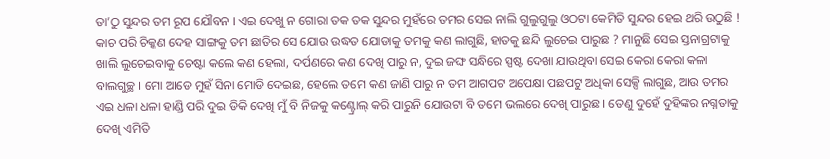ତା’ଠୁ ସୁନ୍ଦର ତମ ରୂପ ଯୌବନ । ଏଇ ଦେଖୁ ନ ଗୋରା ତକ ତକ ସୁନ୍ଦର ମୁହଁରେ ତମର ସେଇ ନାଲି ଗୁଲୁଗୁଲୁ ଓଠଟା କେମିତି ସୁନ୍ଦର ହେଇ ଥରି ଉଠୁଛି ! କାଚ ପରି ଚିକ୍କଣ ଦେହ ସାଙ୍ଗକୁ ତମ ଛାତିର ସେ ଯୋଉ ଉଦ୍ଧତ ଯୋଡାକୁ ତମକୁ କଣ ଲାଗୁଛି, ହାତକୁ ଛନ୍ଦି ଲୁଚେଇ ପାରୁଛ ? ମାନୁଛି ସେଇ ସ୍ତନାଗ୍ରଟାକୁ ଖାଲି ଲୁଚେଇବାକୁ ଚେଷ୍ଟା କଲେ କଣ ହେଲା, ଦର୍ପଣରେ କଣ ଦେଖି ପାରୁ ନ, ଦୁଇ ଜଙ୍ଘ ସନ୍ଧିରେ ସ୍ପଷ୍ଟ ଦେଖା ଯାଉଥିବା ସେଇ କେରା କେରା କଳା ବାଲଗୁଚ୍ଛ । ମୋ ଆଡେ ମୁହଁ ସିନା ମୋଡି ଦେଇଛ, ହେଲେ ତମେ କଣ ଜାଣି ପାରୁ ନ ତମ ଆଗପଟ ଅପେକ୍ଷା ପଛପଟୁ ଅଧିକା ସେକ୍ସି ଲାଗୁଛ, ଆଉ ତମର ଏଇ ଧଳା ଧଳା ହାଣ୍ଡି ପରି ଦୁଇ ଡିକି ଦେଖି ମୁଁ ବି ନିଜକୁ କଣ୍ଟ୍ରୋଲ୍ କରି ପାରୁନି ଯୋଉଟା ବି ତମେ ଭଲରେ ଦେଖି ପାରୁଛ । ତେଣୁ ଦୁହେଁ ଦୁହିଙ୍କର ନଗ୍ନତାକୁ ଦେଖି ଏମିତି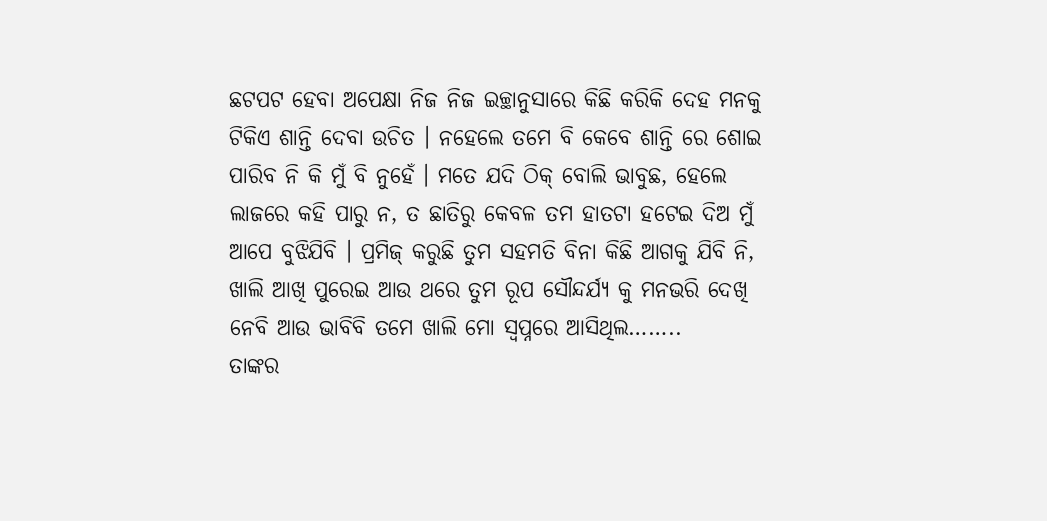ଛଟପଟ ହେବା ଅପେକ୍ଷା ନିଜ ନିଜ ଇଚ୍ଛାନୁସାରେ କିଛି କରିକି ଦେହ ମନକୁ ଟିକିଏ ଶାନ୍ତି ଦେବା ଉଚିତ । ନହେଲେ ତମେ ବି କେବେ ଶାନ୍ତି ରେ ଶୋଇ ପାରିବ ନି କି ମୁଁ ବି ନୁହେଁ । ମତେ ଯଦି ଠିକ୍ ବୋଲି ଭାବୁଛ, ହେଲେ ଲାଜରେ କହି ପାରୁ ନ, ତ ଛାତିରୁ କେବଳ ତମ ହାତଟା ହଟେଇ ଦିଅ ମୁଁ ଆପେ ବୁଝିଯିବି । ପ୍ରମିଜ୍ କରୁଛି ତୁମ ସହମତି ବିନା କିଛି ଆଗକୁ ଯିବି ନି, ଖାଲି ଆଖି ପୁରେଇ ଆଉ ଥରେ ତୁମ ରୂପ ସୌନ୍ଦର୍ଯ୍ୟ କୁ ମନଭରି ଦେଖି ନେବି ଆଉ ଭାବିବି ତମେ ଖାଲି ମୋ ସ୍ବପ୍ନରେ ଆସିଥିଲ……..
ତାଙ୍କର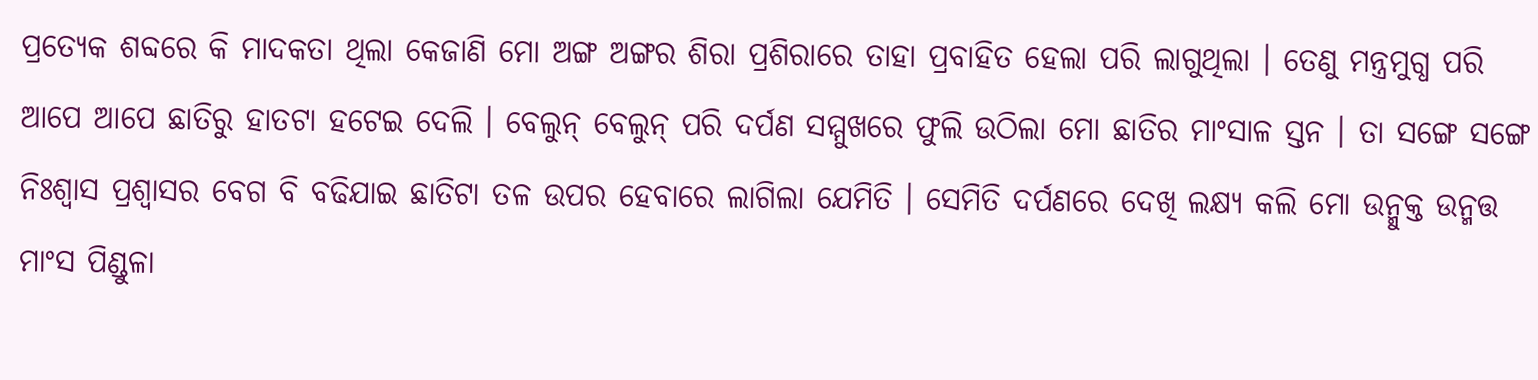ପ୍ରତ୍ୟେକ ଶବ୍ଦରେ କି ମାଦକତା ଥିଲା କେଜାଣି ମୋ ଅଙ୍ଗ ଅଙ୍ଗର ଶିରା ପ୍ରଶିରାରେ ତାହା ପ୍ରବାହିତ ହେଲା ପରି ଲାଗୁଥିଲା । ତେଣୁ ମନ୍ତ୍ରମୁଗ୍ଧ ପରି ଆପେ ଆପେ ଛାତିରୁ ହାତଟା ହଟେଇ ଦେଲି । ବେଲୁନ୍ ବେଲୁନ୍ ପରି ଦର୍ପଣ ସମ୍ମୁଖରେ ଫୁଲି ଉଠିଲା ମୋ ଛାତିର ମାଂସାଳ ସ୍ତନ । ତା ସଙ୍ଗେ ସଙ୍ଗେ ନିଃଶ୍ବାସ ପ୍ରଶ୍ବାସର ବେଗ ବି ବଢିଯାଇ ଛାତିଟା ତଳ ଉପର ହେବାରେ ଲାଗିଲା ଯେମିତି । ସେମିତି ଦର୍ପଣରେ ଦେଖି ଲକ୍ଷ୍ୟ କଲି ମୋ ଉନ୍ମୁକ୍ତ ଉନ୍ମତ୍ତ ମାଂସ ପିଣ୍ଡୁଳା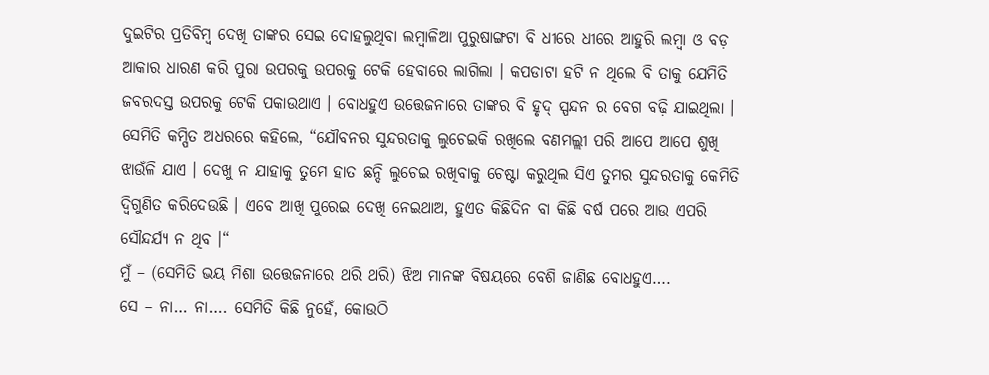ଦୁଇଟିର ପ୍ରତିବିମ୍ବ ଦେଖି ତାଙ୍କର ସେଇ ଦୋହଲୁଥିବା ଲମ୍ବାଳିଆ ପୁରୁଷାଙ୍ଗଟା ବି ଧୀରେ ଧୀରେ ଆହୁରି ଲମ୍ବା ଓ ବଡ଼ ଆକାର ଧାରଣ କରି ପୁରା ଉପରକୁ ଉପରକୁ ଟେକି ହେବାରେ ଲାଗିଲା । କପଡାଟା ହଟି ନ ଥିଲେ ବି ତାକୁ ଯେମିତି ଜବରଦସ୍ତ ଉପରକୁ ଟେକି ପକାଉଥାଏ । ବୋଧହୁଏ ଉତ୍ତେଜନାରେ ତାଙ୍କର ବି ହୃଦ୍ ସ୍ପନ୍ଦନ ର ବେଗ ବଢ଼ି ଯାଇଥିଲା । ସେମିତି କମ୍ପିତ ଅଧରରେ କହିଲେ, “ଯୌବନର ସୁନ୍ଦରତାକୁ ଲୁଚେଇକି ରଖିଲେ ବଣମଲ୍ଲୀ ପରି ଆପେ ଆପେ ଶୁଖି ଝାଉଁଳି ଯାଏ । ଦେଖୁ ନ ଯାହାକୁ ତୁମେ ହାତ ଛନ୍ଦି ଲୁଚେଇ ରଖିବାକୁ ଚେଷ୍ଟା କରୁଥିଲ ସିଏ ତୁମର ସୁନ୍ଦରତାକୁ କେମିତି ଦ୍ବିଗୁଣିତ କରିଦେଉଛି । ଏବେ ଆଖି ପୁରେଇ ଦେଖି ନେଇଥାଅ, ହୁଏତ କିଛିଦିନ ବା କିଛି ବର୍ଷ ପରେ ଆଉ ଏପରି ସୌନ୍ଦର୍ଯ୍ୟ ନ ଥିବ ।“
ମୁଁ – (ସେମିତି ଭୟ ମିଶା ଉତ୍ତେଜନାରେ ଥରି ଥରି) ଝିଅ ମାନଙ୍କ ବିଷୟରେ ବେଶି ଜାଣିଛ ବୋଧହୁଏ….
ସେ – ନା… ନା…. ସେମିତି କିଛି ନୁହେଁ, କୋଉଠି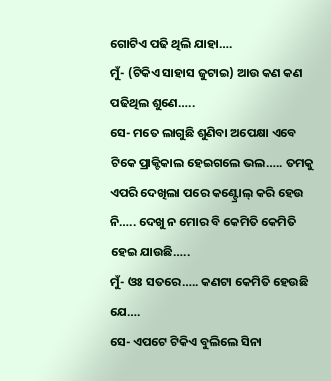ଗୋଟିଏ ପଢି ଥିଲି ଯାହା….
ମୁଁ- (ଟିକିଏ ସାହାସ ଜୁଟାଇ) ଆଉ କଣ କଣ ପଢିଥିଲ ଶୁଣେ…..
ସେ- ମତେ ଲାଗୁଛି ଶୁଣିବା ଅପେକ୍ଷା ଏବେ ଟିକେ ପ୍ରାକ୍ଟିକାଲ ହେଇଗଲେ ଭଲ….. ତମକୁ ଏପରି ଦେଖିଲା ପରେ କଣ୍ଟ୍ରୋଲ୍ କରି ହେଉ ନି….. ଦେଖୁ ନ ମୋର ବି କେମିତି କେମିତି ହେଇ ଯାଉଛି…..
ମୁଁ- ଓଃ ସତରେ….. କଣଟା କେମିତି ହେଉଛି ଯେ….
ସେ- ଏପଟେ ଟିକିଏ ବୁଲିଲେ ସିନା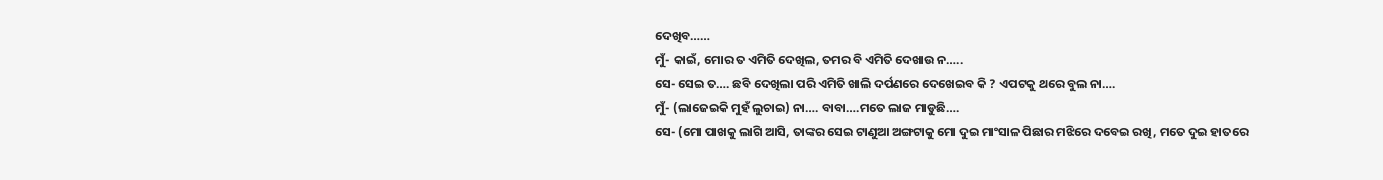ଦେଖିବ……
ମୁଁ- କାଇଁ, ମୋର ତ ଏମିତି ଦେଖିଲ, ତମର ବି ଏମିତି ଦେଖାଉ ନ…..
ସେ- ସେଇ ତ…. ଛବି ଦେଖିଲା ପରି ଏମିତି ଖାଲି ଦର୍ପଣରେ ଦେଖେଇବ କି ? ଏପଟକୁ ଥରେ ବୁଲ ନା….
ମୁଁ- (ଲାଜେଇକି ମୁହଁ ଲୁଚାଇ) ନା…. ବାବା….ମତେ ଲାଜ ମାଡୁଛି….
ସେ- (ମୋ ପାଖକୁ ଲାଗି ଆସି, ତାଙ୍କର ସେଇ ଟାଣୁଆ ଅଙ୍ଗଟାକୁ ମୋ ଦୁଇ ମାଂସାଳ ପିଛାର ମଝିରେ ଦବେଇ ରଖି, ମତେ ଦୁଇ ହାତରେ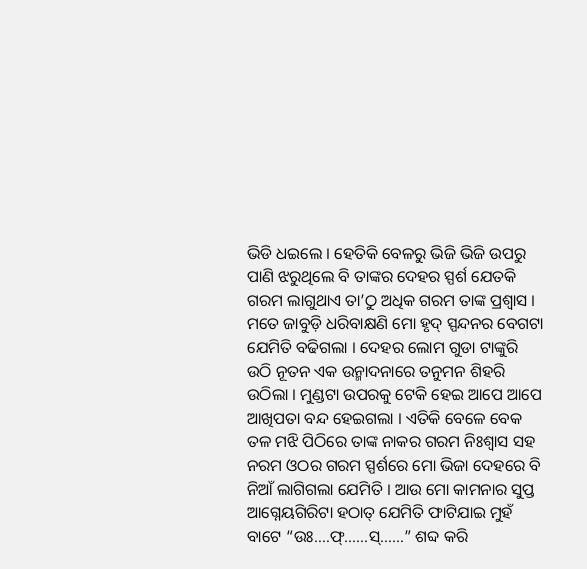ଭିଡି ଧଇଲେ । ହେତିକି ବେଳରୁ ଭିଜି ଭିଜି ଉପରୁ ପାଣି ଝରୁଥିଲେ ବି ତାଙ୍କର ଦେହର ସ୍ପର୍ଶ ଯେତକି ଗରମ ଲାଗୁଥାଏ ତା’ଠୁ ଅଧିକ ଗରମ ତାଙ୍କ ପ୍ରଶ୍ବାସ । ମତେ ଜାବୁଡ଼ି ଧରିବାକ୍ଷଣି ମୋ ହୃଦ୍ ସ୍ପନ୍ଦନର ବେଗଟା ଯେମିତି ବଢିଗଲା । ଦେହର ଲୋମ ଗୁଡା ଟାଙ୍କୁରି ଉଠି ନୂତନ ଏକ ଉନ୍ମାଦନାରେ ତନୁମନ ଶିହରି ଉଠିଲା । ମୁଣ୍ଡଟା ଉପରକୁ ଟେକି ହେଇ ଆପେ ଆପେ ଆଖିପତା ବନ୍ଦ ହେଇଗଲା । ଏତିକି ବେଳେ ବେକ ତଳ ମଝି ପିଠିରେ ତାଙ୍କ ନାକର ଗରମ ନିଃଶ୍ୱାସ ସହ ନରମ ଓଠର ଗରମ ସ୍ପର୍ଶରେ ମୋ ଭିଜା ଦେହରେ ବି ନିଆଁ ଲାଗିଗଲା ଯେମିତି । ଆଉ ମୋ କାମନାର ସୁପ୍ତ ଆଗ୍ନେୟଗିରିଟା ହଠାତ୍ ଯେମିତି ଫାଟିଯାଇ ମୁହଁ ବାଟେ “ଉଃ….ଫ୍……ସ୍……” ଶବ୍ଦ କରି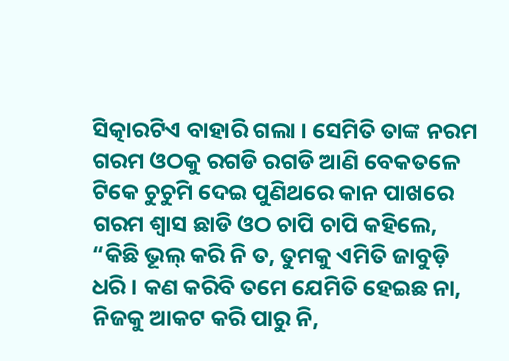ସିତ୍କାରଟିଏ ବାହାରି ଗଲା । ସେମିତି ତାଙ୍କ ନରମ ଗରମ ଓଠକୁ ରଗଡି ରଗଡି ଆଣି ବେକତଳେ ଟିକେ ଚୁଚୁମି ଦେଇ ପୁଣିଥରେ କାନ ପାଖରେ ଗରମ ଶ୍ବାସ ଛାଡି ଓଠ ଚାପି ଚାପି କହିଲେ, “କିଛି ଭୂଲ୍ କରି ନି ତ, ତୁମକୁ ଏମିତି ଜାବୁଡ଼ି ଧରି । କଣ କରିବି ତମେ ଯେମିତି ହେଇଛ ନା, ନିଜକୁ ଆକଟ କରି ପାରୁ ନି,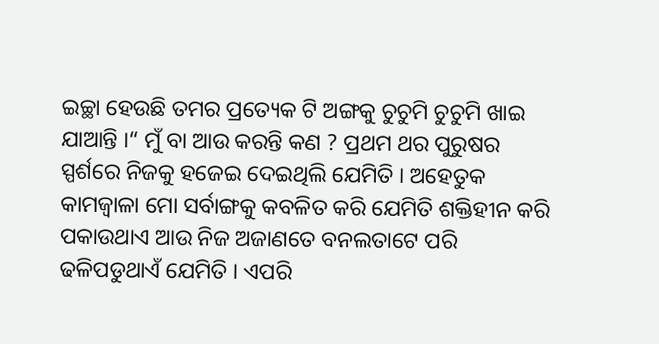ଇଚ୍ଛା ହେଉଛି ତମର ପ୍ରତ୍ୟେକ ଟି ଅଙ୍ଗକୁ ଚୁଚୁମି ଚୁଚୁମି ଖାଇ ଯାଆନ୍ତି ।“ ମୁଁ ବା ଆଉ କରନ୍ତି କଣ ? ପ୍ରଥମ ଥର ପୁରୁଷର ସ୍ପର୍ଶରେ ନିଜକୁ ହଜେଇ ଦେଇଥିଲି ଯେମିତି । ଅହେତୁକ କାମଜ୍ବାଳା ମୋ ସର୍ବାଙ୍ଗକୁ କବଳିତ କରି ଯେମିତି ଶକ୍ତିହୀନ କରି ପକାଉଥାଏ ଆଉ ନିଜ ଅଜାଣତେ ବନଲତାଟେ ପରି ଢଳିପଡୁଥାଏଁ ଯେମିତି । ଏପରି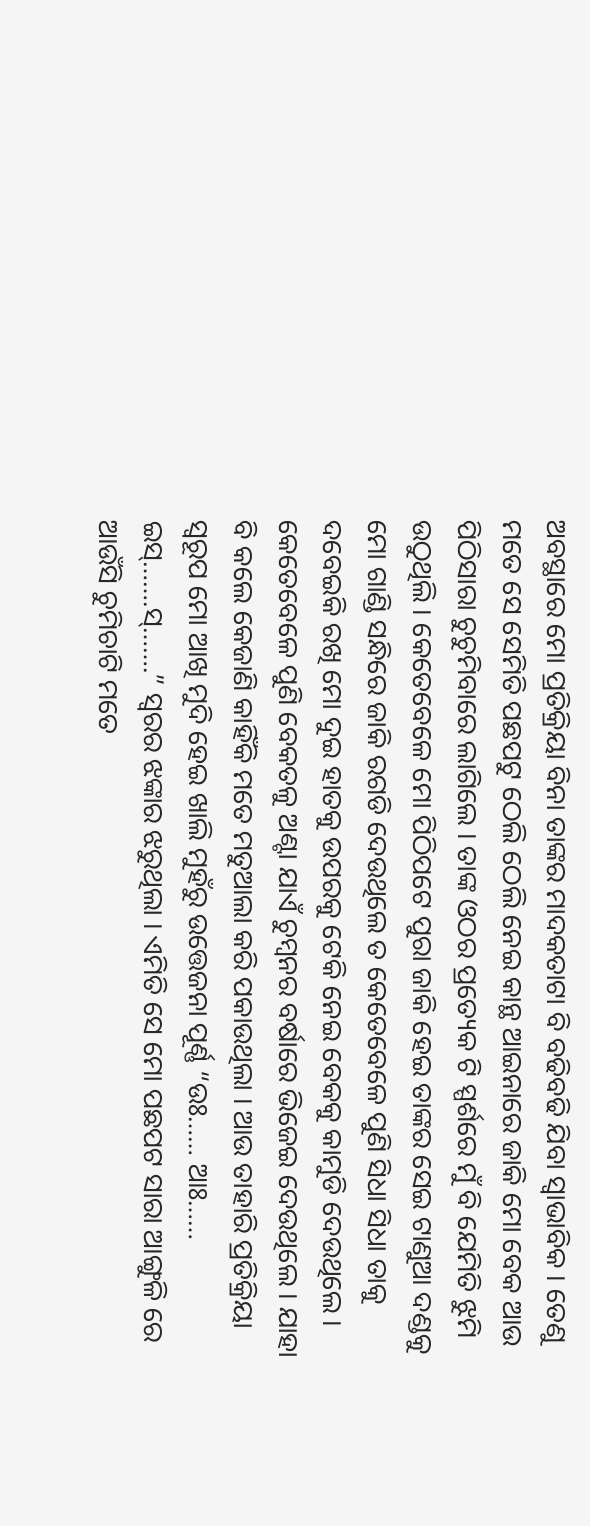ଅବସ୍ଥାରେ ମୋ ପ୍ରତିକ୍ରିୟା ବିନା ତାଙ୍କର ମାଦକତାଟା ବି ବଢିବଢି ଯିବା ସ୍ବାଭାବିକ । ତେଣୁ ମତେ ସେ ସେମିତି ପଛପଟୁ ଠେଲି ଠେଲି ନେଇ କାନ୍ଥ ଆଇନାରେ ଜାକି ମୋ ବେକ ଆଉ ପିଠିସାରା ଚୁଚୁମିବାରେ ଲାଗିଲେ । ତାଙ୍କ ଓଠର ପ୍ରତ୍ୟେକ ଟି ସ୍ପର୍ଶରେ ମୁଁ ବି ଯେମିତି ଝୁମି ଉଠୁଥିଲି । କେତେବେଳେ ମୋ ପିଠିପଟେ ପୁରା ଜାକି ହେଇ ତାଙ୍କର ସେଇ ଟାଣୁଆ ଦଣ୍ଡକୁ ମୋ ଗାଣ୍ଡି ସନ୍ଧିରେ ଜାକି ରଗଡି ଦେଉଥିଲେ ତ କେତେବେଳେ ପୁଣି ସିଧା ସିଧା ତାକୁ ଦବେଇକି ରଖି ମୋ ଦୁଇ ହାତକୁ ଉପରକୁ ଟେକି ନେଇ ବେକକୁ କାମୁଡି ଦେଉଥିଲେ । କେତେବେଳେ ପୁଣି ବେକତଳୁ ଅଣ୍ଟା ଯାଏଁ ଚୁମ୍ବନର ବର୍ଷାରେ ଭିଜେଇ ଦେଉଥିଲେ । ଯାହା ବି କଲେ କେଜାଣି କାହିଁକି ମତେ ମତୁଆଲା କରି ପକାଉଥିଲା । ଆଉ ତାହାରି ପ୍ରତିକ୍ରିୟା ସ୍ବରୂପ ମୋ ଆଖି ମୁଦି ହେଇ ଖାଲି ମୁହଁରୁ ଉତ୍ତେଜନା ପୂର୍ଣ୍ଣ “ଉଃ…… ଆଃ…… ଇସ୍…….ସ୍…….” ସ୍ବରର ଝଙ୍କାର ଝରୁଥିଲା । ଏମିତି ସେ ମୋ ପଛପଟ ସାରା ଆଙ୍ଗୁଳି ରେ ଆଉଁସି ଚୁମିଚାଟି ମତେ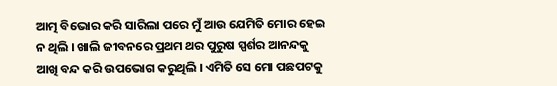ଆତ୍ମ ବିଭୋର କରି ସାରିଲା ପରେ ମୁଁ ଆଉ ଯେମିତି ମୋର ହେଇ ନ ଥିଲି । ଖାଲି ଜୀବନରେ ପ୍ରଥମ ଥର ପୁରୁଷ ସ୍ପର୍ଶର ଆନନ୍ଦକୁ ଆଖି ବନ୍ଦ କରି ଉପଭୋଗ କରୁଥିଲି । ଏମିତି ସେ ମୋ ପଛପଟକୁ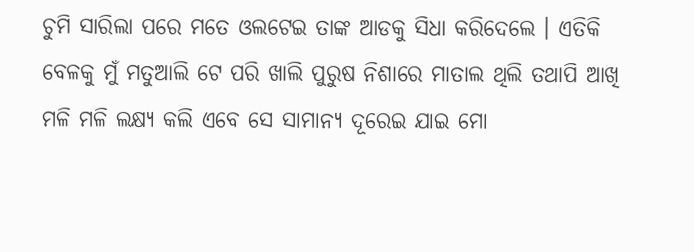ଚୁମି ସାରିଲା ପରେ ମତେ ଓଲଟେଇ ତାଙ୍କ ଆଡକୁ ସିଧା କରିଦେଲେ । ଏତିକି ବେଳକୁ ମୁଁ ମତୁଆଲି ଟେ ପରି ଖାଲି ପୁରୁଷ ନିଶାରେ ମାତାଲ ଥିଲି ତଥାପି ଆଖି ମଳି ମଳି ଲକ୍ଷ୍ୟ କଲି ଏବେ ସେ ସାମାନ୍ୟ ଦୂରେଇ ଯାଇ ମୋ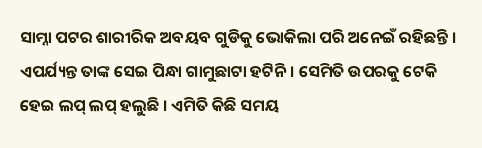ସାମ୍ନା ପଟର ଶାରୀରିକ ଅବୟବ ଗୁଡିକୁ ଭୋକିଲା ପରି ଅନେଇଁ ରହିଛନ୍ତି । ଏପର୍ଯ୍ୟନ୍ତ ତାଙ୍କ ସେଇ ପିନ୍ଧା ଗାମୁଛାଟା ହଟିନି । ସେମିତି ଉପରକୁ ଟେକି ହେଇ ଲପ୍ ଲପ୍ ହଲୁଛି । ଏମିତି କିଛି ସମୟ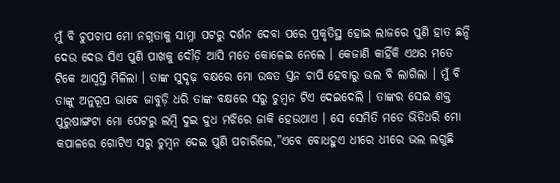ମୁଁ ବି ଚୁପଚାପ ମୋ ନଗ୍ନତାକୁ ସାମ୍ନା ପଟରୁ ଦର୍ଶନ ଦେବା ପରେ ପ୍ରକୃତିସ୍ଥ ହୋଇ ଲାଜରେ ପୁଣି ହାତ ଛନ୍ଦି ଦେଉ ଦେଉ ସିଏ ପୁଣି ପାଖକୁ ଦୌଡ଼ି ଆସି ମତେ କୋଳେଇ ନେଲେ । କେଜାଣି କାହିଁକି ଏଥର ମତେ ଟିକେ ଆସ୍ବସ୍ତି ମିଳିଲା । ତାଙ୍କ ସୁଦୃଢ଼ ବକ୍ଷରେ ମୋ ଉଦ୍ଧତ ସ୍ତନ ଚାପି ହେବାରୁ ଭଲ ବି ଲାଗିଲା । ମୁଁ ବି ତାଙ୍କୁ ଅନୁରୂପ ଭାବେ ଜାବୁଡ଼ି ଧରି ତାଙ୍କ ବକ୍ଷରେ ସରୁ ଚୁମ୍ବନ ଟିଏ ଦେଇଦେଲି । ତାଙ୍କର ସେଇ ଶକ୍ତ ପୁରୁଷାଙ୍ଗଟା ମୋ ପେଟରୁ ଲମ୍ବି ଦୁଇ ଦୁଧ ମଝିରେ ଜାକି ହେଉଥାଏ । ସେ ସେମିତି ମତେ ଭିଡିଧରି ମୋ କପାଳରେ ଗୋଟିଏ ସରୁ ଚୁମ୍ବନ ଦେଇ ପୁଣି ପଚାରିଲେ,”ଏବେ ବୋଧହୁଏ ଧୀରେ ଧୀରେ ଭଲ ଲଗୁଛି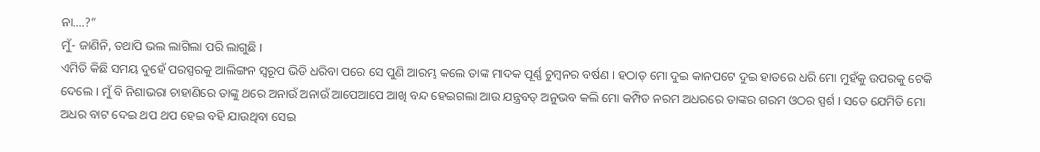ନା….?”
ମୁଁ- ଜାଣିନି, ତଥାପି ଭଲ ଲାଗିଲା ପରି ଲାଗୁଛି ।
ଏମିତି କିଛି ସମୟ ଦୁହେଁ ପରସ୍ପରକୁ ଆଲିଙ୍ଗନ ସ୍ବରୂପ ଭିଡି ଧରିବା ପରେ ସେ ପୁଣି ଆରମ୍ଭ କଲେ ତାଙ୍କ ମାଦକ ପୂର୍ଣ୍ଣ ଚୁମ୍ବନର ବର୍ଷଣ । ହଠାତ୍ ମୋ ଦୁଇ କାନପଟେ ଦୁଇ ହାତରେ ଧରି ମୋ ମୁହଁକୁ ଉପରକୁ ଟେକି ଦେଲେ । ମୁଁ ବି ନିଶାଭରା ଚାହାଣିରେ ତାଙ୍କୁ ଥରେ ଅନାଉଁ ଅନାଉଁ ଆପେଆପେ ଆଖି ବନ୍ଦ ହେଇଗଲା ଆଉ ଯନ୍ତ୍ରବତ୍ ଅନୁଭବ କଲି ମୋ କମ୍ପିତ ନରମ ଅଧରରେ ତାଙ୍କର ଗରମ ଓଠର ସ୍ପର୍ଶ । ସତେ ଯେମିତି ମୋ ଅଧର ବାଟ ଦେଇ ଥପ ଥପ ହେଇ ବହି ଯାଉଥିବା ସେଇ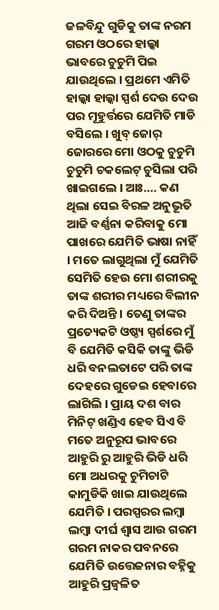ଜଳବିନ୍ଦୁ ଗୁଡିକୁ ତାଙ୍କ ନରମ ଗରମ ଓଠରେ ହାଲ୍କା ଭାବରେ ଚୁଚୁମି ପିଇ ଯାଉଥିଲେ । ପ୍ରଥମେ ଏମିତି ହାଲ୍କା ହାଲ୍କା ସ୍ପର୍ଶ ଦେଉ ଦେଉ ପର ମୂହୁର୍ତ୍ତରେ ଯେମିତି ମାଡି ବସିଲେ । ଖୁବ୍ ଜୋର୍ ଜୋରରେ ମୋ ଓଠକୁ ଚୁଚୁମି ଚୁଚୁମି ଚକଲେଟ୍ ଚୁସିଲା ପରି ଖାଇଗଲେ । ଆଃ…. କଣ ଥିଲା ସେଇ ବିରଳ ଅନୁଭୂତି ଆଜି ବର୍ଣ୍ଣନା କରିବାକୁ ମୋ ପାଖରେ ଯେମିତି ଭାଷା ନାହିଁ । ମତେ ଲାଗୁଥିଲା ମୁଁ ଯେମିତି ସେମିତି ହେଉ ମୋ ଶରୀରକୁ ତାଙ୍କ ଶରୀର ମଧ୍ୟରେ ବିଲୀନ କରି ଦିଅନ୍ତି । ତେଣୁ ତାଙ୍କର ପ୍ରତ୍ୟେକଟି ଓଷ୍ଠ୍ୟ ସ୍ପର୍ଶରେ ମୁଁ ବି ଯେମିତି କସିକି ତାଙ୍କୁ ଭିଡି ଧରି ବନଲତାଟେ ପରି ତାଙ୍କ ଦେହରେ ଗୁଡେଇ ହେବାରେ ଲାଗିଲି । ପ୍ରାୟ ଦଶ ବାର ମିନିଟ୍ ଖଣ୍ଡିଏ ହେବ ସିଏ ବି ମତେ ଅନୁରୂପ ଭାବରେ ଆହୁରି ରୁ ଆହୁରି ଭିଡି ଧରି ମୋ ଅଧରକୁ ଚୁମିଚାଟି କାମୁଡିକି ଖାଇ ଯାଉଥିଲେ ଯେମିତି । ପରସ୍ପରର ଲମ୍ବା ଲମ୍ବା ଦୀର୍ଘ ଶ୍ବାସ ଆଉ ଗରମ ଗରମ ନାକର ପବନରେ ଯେମିତି ଉତ୍ତେଜନାର ବହ୍ନିକୁ ଆହୁରି ପ୍ରଜ୍ବଳିତ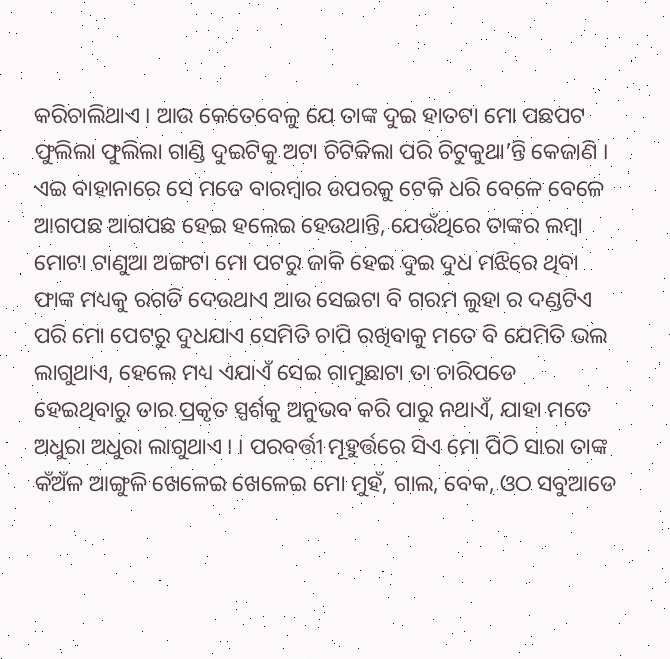କରିଚାଲିଥାଏ । ଆଉ କେତେବେଳୁ ଯେ ତାଙ୍କ ଦୁଇ ହାତଟା ମୋ ପଛପଟ ଫୁଲିଲା ଫୁଲିଲା ଗାଣ୍ଡି ଦୁଇଟିକୁ ଅଟା ଚିଟିକିଲା ପରି ଚିଟୁକୁଥା’ନ୍ତି କେଜାଣି । ଏଇ ବାହାନାରେ ସେ ମତେ ବାରମ୍ବାର ଉପରକୁ ଟେକି ଧରି ବେଳେ ବେଳେ ଆଗପଛ ଆଗପଛ ହେଇ ହଲେଇ ହେଉଥାନ୍ତି, ଯେଉଁଥିରେ ତାଙ୍କର ଲମ୍ବା ମୋଟା ଟାଣୁଆ ଅଙ୍ଗଟା ମୋ ପଟରୁ ଜାକି ହେଇ ଦୁଇ ଦୁଧ ମଝିରେ ଥିବା ଫାଙ୍କ ମଧ୍ୟକୁ ରଗଡି ଦେଉଥାଏ ଆଉ ସେଇଟା ବି ଗରମ ଲୁହା ର ଦଣ୍ଡଟିଏ ପରି ମୋ ପେଟରୁ ଦୁଧଯାଏ ସେମିତି ଚାପି ରଖିବାକୁ ମତେ ବି ଯେମିତି ଭଲ ଲାଗୁଥାଏ, ହେଲେ ମଧ୍ୟ ଏଯାଏଁ ସେଇ ଗାମୁଛାଟା ତା ଚାରିପଡେ ହେଇଥିବାରୁ ତାର ପ୍ରକୃତ ସ୍ପର୍ଶକୁ ଅନୁଭବ କରି ପାରୁ ନଥାଏଁ, ଯାହା ମତେ ଅଧୁରା ଅଧୁରା ଲାଗୁଥାଏ । । ପରବର୍ତ୍ତୀ ମୂହୁର୍ତ୍ତରେ ସିଏ ମୋ ପିଠି ସାରା ତାଙ୍କ କଁଅଁଳ ଆଙ୍ଗୁଳି ଖେଳେଇ ଖେଳେଇ ମୋ ମୁହଁ, ଗାଲ, ବେକ, ଓଠ ସବୁଆଡେ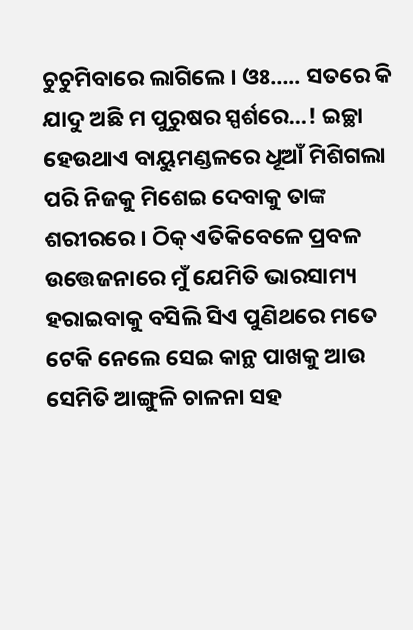ଚୁଚୁମିବାରେ ଲାଗିଲେ । ଓଃ….. ସତରେ କି ଯାଦୁ ଅଛି ମ ପୁରୁଷର ସ୍ପର୍ଶରେ…! ଇଚ୍ଛା ହେଉଥାଏ ବାୟୁମଣ୍ଡଳରେ ଧୂଆଁ ମିଶିଗଲା ପରି ନିଜକୁ ମିଶେଇ ଦେବାକୁ ତାଙ୍କ ଶରୀରରେ । ଠିକ୍ ଏତିକିବେଳେ ପ୍ରବଳ ଉତ୍ତେଜନାରେ ମୁଁ ଯେମିତି ଭାରସାମ୍ୟ ହରାଇବାକୁ ବସିଲି ସିଏ ପୁଣିଥରେ ମତେ ଟେକି ନେଲେ ସେଇ କାନ୍ଥ ପାଖକୁ ଆଉ ସେମିତି ଆଙ୍ଗୁଳି ଚାଳନା ସହ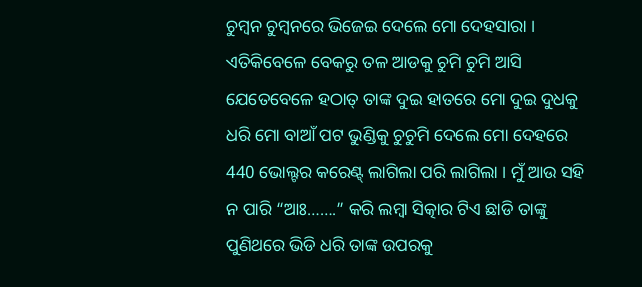ଚୁମ୍ବନ ଚୁମ୍ବନରେ ଭିଜେଇ ଦେଲେ ମୋ ଦେହସାରା । ଏତିକିବେଳେ ବେକରୁ ତଳ ଆଡକୁ ଚୁମି ଚୁମି ଆସି ଯେତେବେଳେ ହଠାତ୍ ତାଙ୍କ ଦୁଇ ହାତରେ ମୋ ଦୁଇ ଦୁଧକୁ ଧରି ମୋ ବାଆଁ ପଟ ଭୁଣ୍ଡିକୁ ଚୁଚୁମି ଦେଲେ ମୋ ଦେହରେ 440 ଭୋଲ୍ଟର କରେଣ୍ଟ୍ ଲାଗିଲା ପରି ଲାଗିଲା । ମୁଁ ଆଉ ସହି ନ ପାରି “ଆଃ…….” କରି ଲମ୍ବା ସିତ୍କାର ଟିଏ ଛାଡି ତାଙ୍କୁ ପୁଣିଥରେ ଭିଡି ଧରି ତାଙ୍କ ଉପରକୁ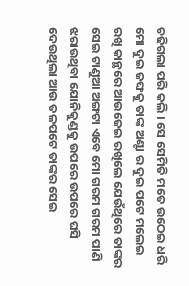ଚଢିଗଲା ପରି କଲି । ସେ ସେମିତି ମତେ ଉଠେଇ ଧରି ମୋ ଦୁଇ ଜଙ୍ଘକୁ ତାଙ୍କ ଅଣ୍ଟା ର ଦୁଇ ପଟେ ମଲେଇ ରଖି କାନ୍ଥରେ ଆଉଜେଇ ରଖିଲେ ଯେଉଁଥିରେ ତାଙ୍କର ସେଇ ଟାଣୁଆ ଅଙ୍ଗଟା ଏବେ ମୋ ଗରମ ଗରମ ପାଣି ଝରାଉଥିବା ଯୋନିକୁଣ୍ଡକୁ ଉପରେ ଉପରେ ଘସି ଦେଉଥିଲା ଆଉ ତଳପଟେ ତାଙ୍କର ସେଇ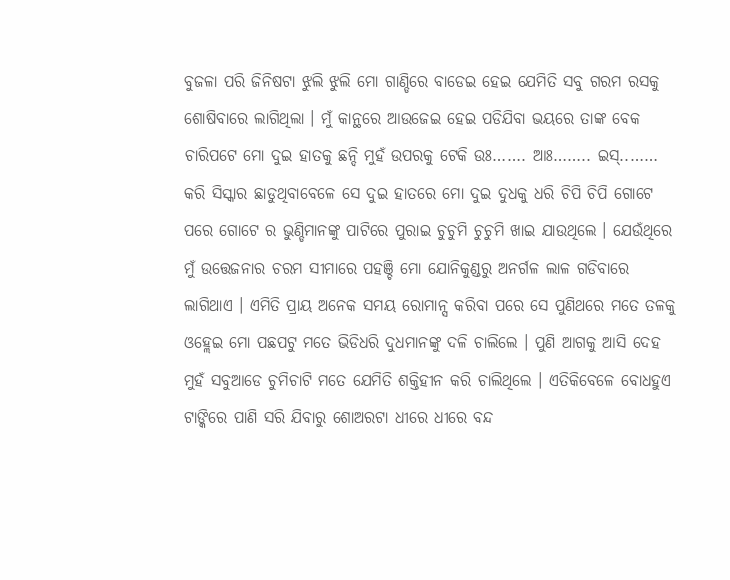ବୁଜଳା ପରି ଜିନିଷଟା ଝୁଲି ଝୁଲି ମୋ ଗାଣ୍ଡିରେ ବାଡେଇ ହେଇ ଯେମିତି ସବୁ ଗରମ ରସକୁ ଶୋଷିବାରେ ଲାଗିଥିଲା । ମୁଁ କାନ୍ଥରେ ଆଉଜେଇ ହେଇ ପଡିଯିବା ଭୟରେ ତାଙ୍କ ବେକ ଚାରିପଟେ ମୋ ଦୁଇ ହାତକୁ ଛନ୍ଦି ମୁହଁ ଉପରକୁ ଟେକି ଉଃ……. ଆଃ…….. ଇସ୍..…… କରି ସିସ୍କାର ଛାଡୁଥିବାବେଳେ ସେ ଦୁଇ ହାତରେ ମୋ ଦୁଇ ଦୁଧକୁ ଧରି ଚିପି ଚିପି ଗୋଟେ ପରେ ଗୋଟେ ର ଭୁଣ୍ଡିମାନଙ୍କୁ ପାଟିରେ ପୁରାଇ ଚୁଚୁମି ଚୁଚୁମି ଖାଇ ଯାଉଥିଲେ । ଯେଉଁଥିରେ ମୁଁ ଉତ୍ତେଜନାର ଚରମ ସୀମାରେ ପହଞ୍ଚି ମୋ ଯୋନିକୁଣ୍ଡରୁ ଅନର୍ଗଳ ଲାଳ ଗଡିବାରେ ଲାଗିଥାଏ । ଏମିତି ପ୍ରାୟ ଅନେକ ସମୟ ରୋମାନ୍ସ କରିବା ପରେ ସେ ପୁଣିଥରେ ମତେ ତଳକୁ ଓହ୍ଲେଇ ମୋ ପଛପଟୁ ମତେ ଭିଡିଧରି ଦୁଧମାନଙ୍କୁ ଦଳି ଚାଲିଲେ । ପୁଣି ଆଗକୁ ଆସି ଦେହ ମୁହଁ ସବୁଆଡେ ଚୁମିଚାଟି ମତେ ଯେମିତି ଶକ୍ତିହୀନ କରି ଚାଲିଥିଲେ । ଏତିକିବେଳେ ବୋଧହୁଏ ଟାଙ୍କିରେ ପାଣି ସରି ଯିବାରୁ ଶୋଅରଟା ଧୀରେ ଧୀରେ ବନ୍ଦ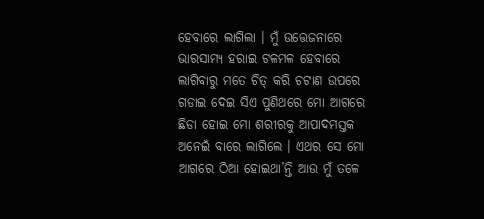ହେବାରେ ଲାଗିଲା । ମୁଁ ଉତ୍ତେଜନାରେ ଭାରସାମ୍ୟ ହରାଇ ଟଳମଳ ହେବାରେ ଲାଗିବାରୁ ମତେ ଚିତ୍ କରି ଚଟାଣ ଉପରେ ଗଡାଇ ଦେଇ ସିଏ ପୁଣିଥରେ ମୋ ଆଗରେ ଛିଡା ହୋଇ ମୋ ଶରୀରକୁ ଆପାଦମସ୍ତକ ଅନେଇଁ ବାରେ ଲାଗିଲେ । ଏଥର ସେ ମୋ ଆଗରେ ଠିଆ ହୋଇଥା’ନ୍ତି ଆଉ ମୁଁ ତଳେ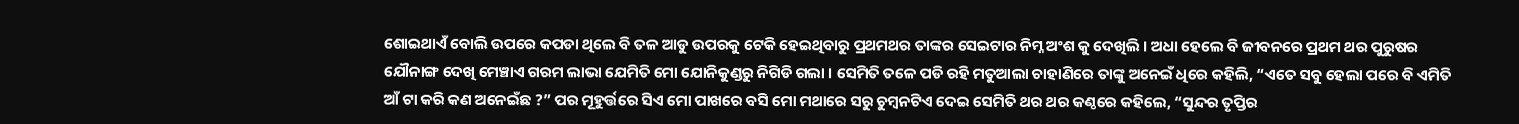ଶୋଇଥାଏଁ ବୋଲି ଉପରେ କପଡା ଥିଲେ ବି ତଳ ଆଡୁ ଉପରକୁ ଟେକି ହେଇଥିବାରୁ ପ୍ରଥମଥର ତାଙ୍କର ସେଇଟାର ନିମ୍ନ ଅଂଶ କୁ ଦେଖିଲି । ଅଧା ହେଲେ ବି ଜୀବନରେ ପ୍ରଥମ ଥର ପୁରୁଷର ଯୌନାଙ୍ଗ ଦେଖି ମେଞ୍ଚାଏ ଗରମ ଲାଭା ଯେମିତି ମୋ ଯୋନିକୁଣ୍ଡରୁ ନିଗିଡି ଗଲା । ସେମିତି ତଳେ ପଡି ରହି ମତୁଆଲା ଚାହାଣିରେ ତାଙ୍କୁ ଅନେଇଁ ଧିରେ କହିଲି, “ଏତେ ସବୁ ହେଲା ପରେ ବି ଏମିତି ଆଁ ଟା କରି କଣ ଅନେଇଁଛ ?” ପର ମୂହୁର୍ତ୍ତରେ ସିଏ ମୋ ପାଖରେ ବସି ମୋ ମଥାରେ ସରୁ ଚୁମ୍ବନଟିଏ ଦେଇ ସେମିତି ଥର ଥର କଣ୍ଠରେ କହିଲେ, “ସୁନ୍ଦର ତୃପ୍ତିର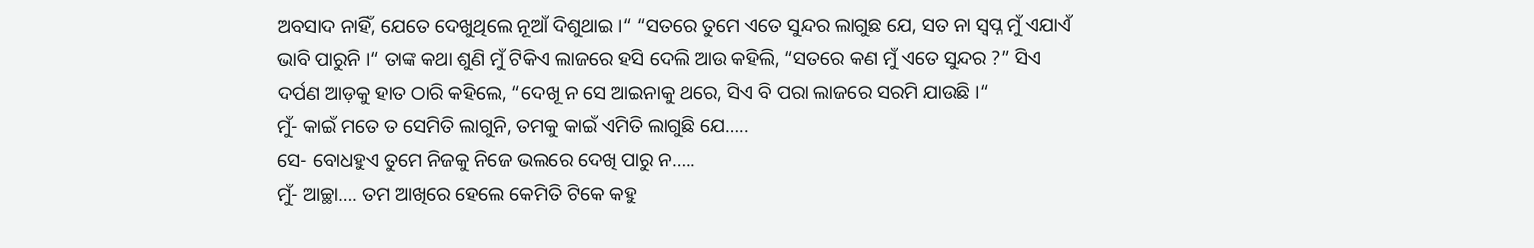ଅବସାଦ ନାହିଁ, ଯେତେ ଦେଖୁଥିଲେ ନୂଆଁ ଦିଶୁଥାଇ ।“ “ସତରେ ତୁମେ ଏତେ ସୁନ୍ଦର ଲାଗୁଛ ଯେ, ସତ ନା ସ୍ବପ୍ନ ମୁଁ ଏଯାଏଁ ଭାବି ପାରୁନି ।“ ତାଙ୍କ କଥା ଶୁଣି ମୁଁ ଟିକିଏ ଲାଜରେ ହସି ଦେଲି ଆଉ କହିଲି, “ସତରେ କଣ ମୁଁ ଏତେ ସୁନ୍ଦର ?” ସିଏ ଦର୍ପଣ ଆଡ଼କୁ ହାତ ଠାରି କହିଲେ, “ଦେଖୂ ନ ସେ ଆଇନାକୁ ଥରେ, ସିଏ ବି ପରା ଲାଜରେ ସରମି ଯାଉଛି ।“
ମୁଁ- କାଇଁ ମତେ ତ ସେମିତି ଲାଗୁନି, ତମକୁ କାଇଁ ଏମିତି ଲାଗୁଛି ଯେ…..
ସେ- ବୋଧହୁଏ ତୁମେ ନିଜକୁ ନିଜେ ଭଲରେ ଦେଖି ପାରୁ ନ…..
ମୁଁ- ଆଚ୍ଛା…. ତମ ଆଖିରେ ହେଲେ କେମିତି ଟିକେ କହୁ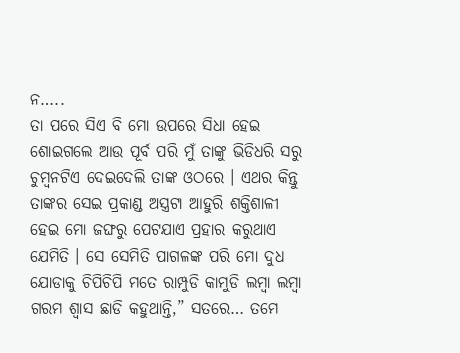ନ…..
ତା ପରେ ସିଏ ବି ମୋ ଉପରେ ସିଧା ହେଇ ଶୋଇଗଲେ ଆଉ ପୂର୍ବ ପରି ମୁଁ ତାଙ୍କୁ ଭିଡିଧରି ସରୁ ଚୁମ୍ବନଟିଏ ଦେଇଦେଲି ତାଙ୍କ ଓଠରେ । ଏଥର କିନ୍ତୁ ତାଙ୍କର ସେଇ ପ୍ରକାଣ୍ଡ ଅସ୍ତ୍ରଟା ଆହୁରି ଶକ୍ତିଶାଳୀ ହେଇ ମୋ ଜଙ୍ଘରୁ ପେଟଯାଏ ପ୍ରହାର କରୁଥାଏ ଯେମିତି । ସେ ସେମିତି ପାଗଳଙ୍କ ପରି ମୋ ଦୁଧ ଯୋଡାକୁ ଚିପିଚିପି ମତେ ରାମ୍ପୁଡି କାମୁଡି ଲମ୍ବା ଲମ୍ବା ଗରମ ଶ୍ବାସ ଛାଡି କହୁଥାନ୍ତି,” ସତରେ… ତମେ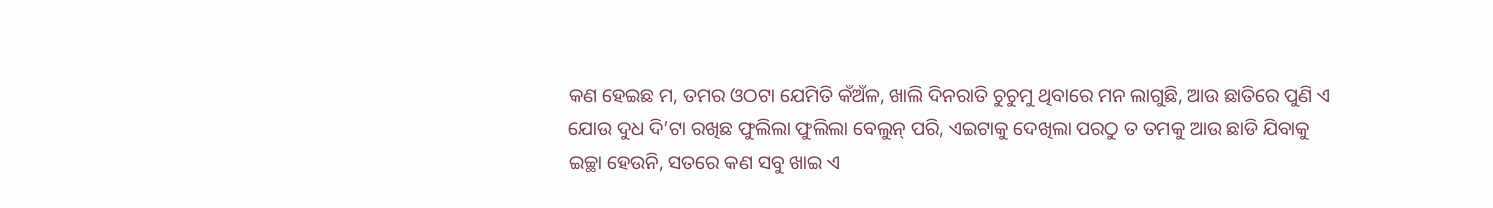କଣ ହେଇଛ ମ, ତମର ଓଠଟା ଯେମିତି କଁଅଁଳ, ଖାଲି ଦିନରାତି ଚୁଚୁମୁ ଥିବାରେ ମନ ଲାଗୁଛି, ଆଉ ଛାତିରେ ପୁଣି ଏ ଯୋଉ ଦୁଧ ଦି’ଟା ରଖିଛ ଫୁଲିଲା ଫୁଲିଲା ବେଲୁନ୍ ପରି, ଏଇଟାକୁ ଦେଖିଲା ପରଠୁ ତ ତମକୁ ଆଉ ଛାଡି ଯିବାକୁ ଇଚ୍ଛା ହେଉନି, ସତରେ କଣ ସବୁ ଖାଇ ଏ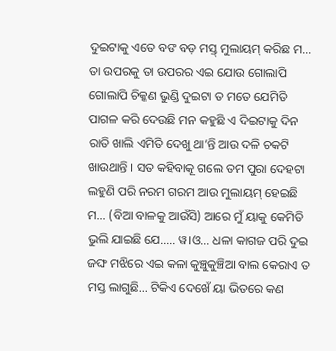ଦୁଇଟାକୁ ଏତେ ବଙ ବଡ଼ ମସ୍ତ୍ ମୁଲାୟମ୍ କରିଛ ମ… ତା ଉପରକୁ ତା ଉପରର ଏଇ ଯୋଉ ଗୋଲାପି ଗୋଲାପି ଚିକ୍କଣ ଭୁଣ୍ଡି ଦୁଇଟା ତ ମତେ ଯେମିତି ପାଗଳ କରି ଦେଉଛି ମନ କହୁଛି ଏ ଦିଇଟାକୁ ଦିନ ରାତି ଖାଲି ଏମିତି ଦେଖୁ ଥା’ନ୍ତି ଆଉ ଦଳି ଚକଟି ଖାଉଥାନ୍ତି । ସତ କହିବାକୂ ଗଲେ ତମ ପୁରା ଦେହଟା ଲହୁଣି ପରି ନରମ ଗରମ ଆଉ ମୁଲାୟମ୍ ହେଇଛି ମ… (ବିଆ ବାଳକୁ ଆଉଁସି) ଆରେ ମୁଁ ୟାକୁ କେମିତି ଭୁଲି ଯାଇଛି ଯେ….. ୱ।ଓ… ଧଳା କାଗଜ ପରି ଦୁଇ ଜଙ୍ଘ ମଝିରେ ଏଇ କଳା କୁଞ୍ଚୁକୁଞ୍ଚିଆ ବାଲ କେରାଏ ତ ମସ୍ତ ଲାଗୁଛି… ଟିକିଏ ଦେଖେଁ ୟା ଭିତରେ କଣ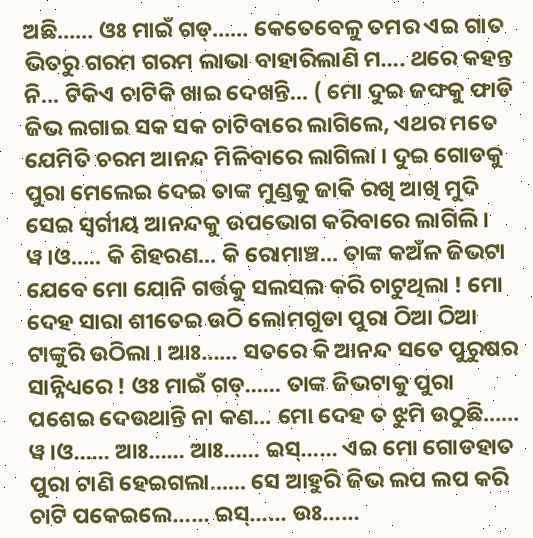ଅଛି…… ଓଃ ମାଇଁ ଗଡ୍…… କେତେବେଳୁ ତମର ଏଇ ଗାତ ଭିତରୁ ଗରମ ଗରମ ଲାଭା ବାହାରିଲାଣି ମ…. ଥରେ କହନ୍ତ ନି… ଟିକିଏ ଚାଟିକି ଖାଇ ଦେଖନ୍ତି… ( ମୋ ଦୁଇ ଜଙ୍ଘକୁ ଫାଡି ଜିଭ ଲଗାଇ ସକ ସକ ଚାଟିବାରେ ଲାଗିଲେ, ଏଥର ମତେ ଯେମିତି ଚରମ ଆନନ୍ଦ ମିଳିବାରେ ଲାଗିଲା । ଦୁଇ ଗୋଡକୁ ପୁରା ମେଲେଇ ଦେଇ ତାଙ୍କ ମୁଣ୍ଡକୁ ଜାକି ରଖି ଆଖି ମୁଦି ସେଇ ସ୍ବର୍ଗୀୟ ଆନନ୍ଦକୁ ଉପଭୋଗ କରିବାରେ ଲାଗିଲି । ୱ।ଓ….. କି ଶିହରଣ… କି ରୋମାଞ୍ଚ… ତାଙ୍କ କଅଁଳ ଜିଭଟା ଯେବେ ମୋ ଯୋନି ଗର୍ତ୍ତକୁ ସଲସଲ କରି ଚାଟୁଥିଲା ! ମୋ ଦେହ ସାରା ଶୀତେଇ ଉଠି ଲୋମଗୁଡା ପୁରା ଠିଆ ଠିଆ ଟାଙ୍କୁରି ଉଠିଲା । ଆଃ…… ସତରେ କି ଆନନ୍ଦ ସତେ ପୁରୁଷର ସାନ୍ନିଧ୍ୟରେ ! ଓଃ ମାଇଁ ଗଡ୍…… ତାଙ୍କ ଜିଭଟାକୁ ପୁରା ପଶେଇ ଦେଉଥାନ୍ତି ନା କଣ… ମୋ ଦେହ ତ ଝୁମି ଉଠୁଛି…… ୱ।ଓ…… ଆଃ…… ଆଃ…… ଇସ୍…… ଏଇ ମୋ ଗୋଡହାତ ପୁରା ଟାଣି ହେଇଗଲା…… ସେ ଆହୁରି ଜିଭ ଲପ ଲପ କରି ଚାଟି ପକେଇଲେ…… ଇସ୍…… ଉଃ……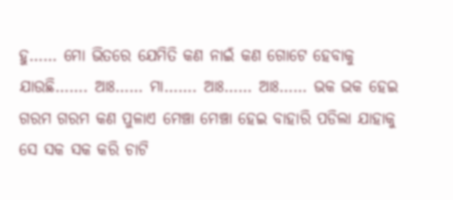ହୁ…… ମୋ ଭିତରେ ଯେମିତି କଣ ନାଇଁ କଣ ଗୋଟେ ହେବାକୁ ଯାଉଛି……. ଆଃ…… ମା……. ଆଃ…… ଆଃ…… ଭକ ଭକ ହେଇ ଗରମ ଗରମ କଣ ପୁଳାଏ ମେଞ୍ଚା ମେଞ୍ଚା ହେଇ ବାହାରି ପଡିଲା ଯାହାକୁ ସେ ସକ ସକ କରି ଚାଟି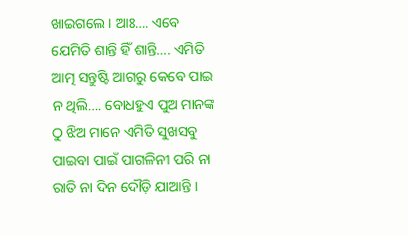ଖାଇଗଲେ । ଆଃ…. ଏବେ ଯେମିତି ଶାନ୍ତି ହିଁ ଶାନ୍ତି…. ଏମିତି ଆତ୍ମ ସନ୍ତୁଷ୍ଟି ଆଗରୁ କେବେ ପାଇ ନ ଥିଲି…. ବୋଧହୁଏ ପୁଅ ମାନଙ୍କ ଠୁ ଝିଅ ମାନେ ଏମିତି ସୁଖସବୁ ପାଇବା ପାଇଁ ପାଗଳିନୀ ପରି ନା ରାତି ନା ଦିନ ଦୌଡ଼ି ଯାଆନ୍ତି ।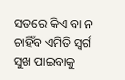ସତରେ କିଏ ବା ନ ଚାହିଁବ ଏମିତି ସ୍ବର୍ଗ ସୁଖ ପାଇବାକୁ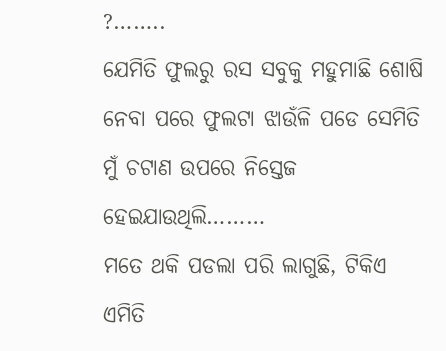?……..
ଯେମିତି ଫୁଲରୁ ରସ ସବୁକୁ ମହୁମାଛି ଶୋଷି ନେବା ପରେ ଫୁଲଟା ଝାଉଁଳି ପଡେ ସେମିତି ମୁଁ ଚଟାଣ ଉପରେ ନିସ୍ତେଜ ହେଇଯାଉଥିଲି………
ମତେ ଥକି ପଡଲା ପରି ଲାଗୁଛି, ଟିକିଏ ଏମିତି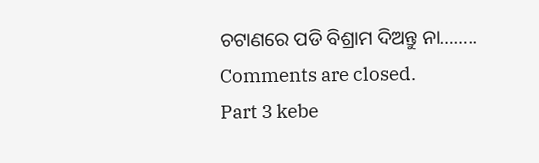ଚଟାଣରେ ପଡି ବିଶ୍ରାମ ଦିଅନ୍ତୁ ନା……..
Comments are closed.
Part 3 kebe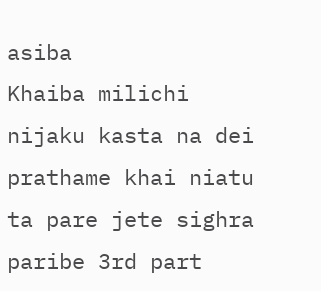asiba
Khaiba milichi nijaku kasta na dei prathame khai niatu ta pare jete sighra paribe 3rd part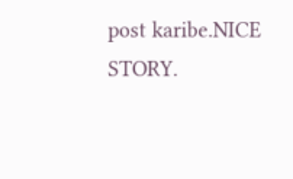post karibe.NICE STORY.